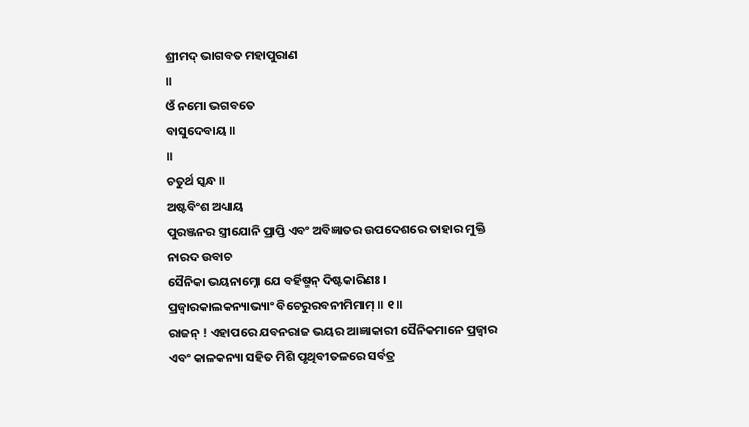ଶ୍ରୀମଦ୍ ଭାଗବତ ମହାପୁରାଣ
॥
ଓଁ ନମୋ ଭଗବତେ
ବାସୁଦେବାୟ ॥
॥
ଚତୁର୍ଥ ସ୍କନ୍ଧ ॥
ଅଷ୍ଟବିଂଶ ଅଧ୍ୟାୟ
ପୁରଞ୍ଜନର ସ୍ତ୍ରୀଯୋନି ପ୍ରାପ୍ତି ଏବଂ ଅବିଜ୍ଞାତର ଉପଦେଶରେ ତାହାର ମୁକ୍ତି
ନାରଦ ଉବାଚ
ସୈନିକା ଭୟନାମ୍ନୋ ଯେ ବର୍ହିଷ୍ମନ୍ ଦିଷ୍ଟକାରିଣଃ ।
ପ୍ରଜ୍ୱାରକାଲକନ୍ୟାଭ୍ୟାଂ ବିଚେରୁରବନୀମିମାମ୍ ॥ ୧॥
ରାଜନ୍ ! ଏହାପରେ ଯବନରାଜ ଭୟର ଆଜ୍ଞାକାରୀ ସୈନିକମାନେ ପ୍ରଜ୍ବାର
ଏବଂ କାଳକନ୍ୟା ସହିତ ମିଶି ପୃଥିବୀତଳରେ ସର୍ବତ୍ର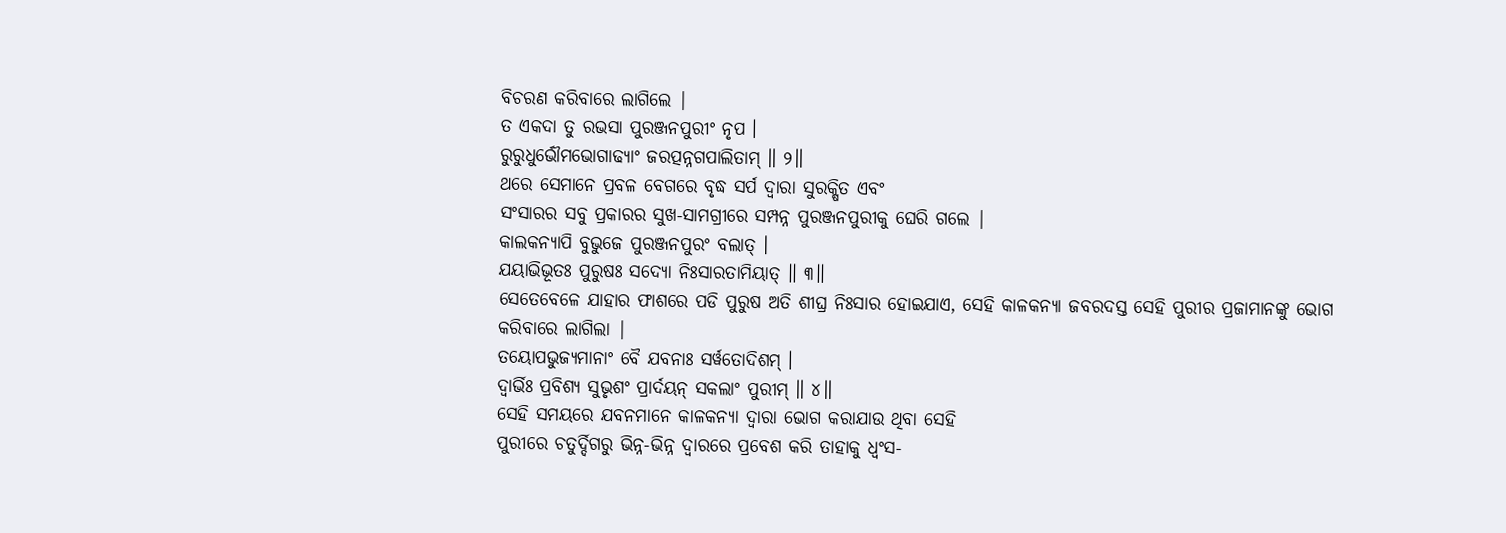ବିଚରଣ କରିବାରେ ଲାଗିଲେ |
ତ ଏକଦା ତୁ ରଭସା ପୁରଞ୍ଜନପୁରୀଂ ନୃପ ।
ରୁରୁଧୁର୍ଭୌମଭୋଗାଢ୍ୟାଂ ଜରତ୍ପନ୍ନଗପାଲିତାମ୍ ॥ ୨॥
ଥରେ ସେମାନେ ପ୍ରବଳ ବେଗରେ ବୃଦ୍ଧ ସର୍ପ ଦ୍ବାରା ସୁରକ୍ଷିତ ଏବଂ
ସଂସାରର ସବୁ ପ୍ରକାରର ସୁଖ-ସାମଗ୍ରୀରେ ସମ୍ପନ୍ନ ପୁରଞ୍ଜନପୁରୀକୁ ଘେରି ଗଲେ |
କାଲକନ୍ୟାପି ବୁଭୁଜେ ପୁରଞ୍ଜନପୁରଂ ବଲାତ୍ ।
ଯୟାଭିଭୂତଃ ପୁରୁଷଃ ସଦ୍ୟୋ ନିଃସାରତାମିୟାତ୍ ॥ ୩॥
ସେତେବେଳେ ଯାହାର ଫାଶରେ ପଡି ପୁରୁଷ ଅତି ଶୀଘ୍ର ନିଃସାର ହୋଇଯାଏ, ସେହି କାଳକନ୍ୟା ଜବରଦସ୍ତ ସେହି ପୁରୀର ପ୍ରଜାମାନଙ୍କୁ ଭୋଗ
କରିବାରେ ଲାଗିଲା |
ତୟୋପଭୁଜ୍ୟମାନାଂ ବୈ ଯବନାଃ ସର୍ୱତୋଦିଶମ୍ ।
ଦ୍ୱାର୍ଭିଃ ପ୍ରବିଶ୍ୟ ସୁଭୃଶଂ ପ୍ରାର୍ଦୟନ୍ ସକଲାଂ ପୁରୀମ୍ ॥ ୪॥
ସେହି ସମୟରେ ଯବନମାନେ କାଳକନ୍ୟା ଦ୍ବାରା ଭୋଗ କରାଯାଉ ଥିବା ସେହି
ପୁରୀରେ ଚତୁର୍ଦ୍ଦିଗରୁ ଭିନ୍ନ-ଭିନ୍ନ ଦ୍ବାରରେ ପ୍ରବେଶ କରି ତାହାକୁ ଧ୍ବଂସ-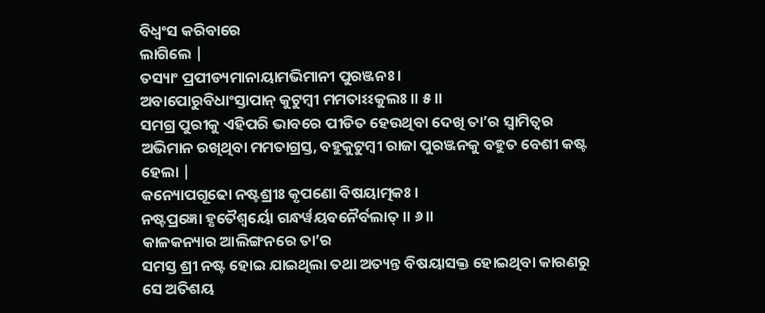ବିଧ୍ବଂସ କରିବାରେ
ଲାଗିଲେ |
ତସ୍ୟାଂ ପ୍ରପୀଡ୍ୟମାନାୟାମଭିମାନୀ ପୁରଞ୍ଜନଃ ।
ଅବାପୋରୁବିଧାଂସ୍ତାପାନ୍ କୁଟୁମ୍ବୀ ମମତାଽଽକୁଲଃ ॥ ୫॥
ସମଗ୍ର ପୁରୀକୁ ଏହିପରି ଭାବରେ ପୀଡିତ ହେଉଥିବା ଦେଖି ତା’ର ସ୍ବାମିତ୍ବର ଅଭିମାନ ରଖିଥିବା ମମତାଗ୍ରସ୍ତ, ବହୁକୁଟୁମ୍ବୀ ରାଜା ପୁରଞ୍ଜନକୁ ବହୁତ ବେଶୀ କଷ୍ଟ ହେଲା |
କନ୍ୟୋପଗୂଢୋ ନଷ୍ଟଶ୍ରୀଃ କୃପଣୋ ବିଷୟାତ୍ମକଃ ।
ନଷ୍ଟପ୍ରଜ୍ଞୋ ହୃତୈଶ୍ୱର୍ୟୋ ଗନ୍ଧର୍ୱୟବନୈର୍ବଲାତ୍ ॥ ୬॥
କାଳକନ୍ୟାର ଆଲିଙ୍ଗନରେ ତା’ର
ସମସ୍ତ ଶ୍ରୀ ନଷ୍ଟ ହୋଇ ଯାଇଥିଲା ତଥା ଅତ୍ୟନ୍ତ ବିଷୟାସକ୍ତ ହୋଇଥିବା କାରଣରୁ ସେ ଅତିଶୟ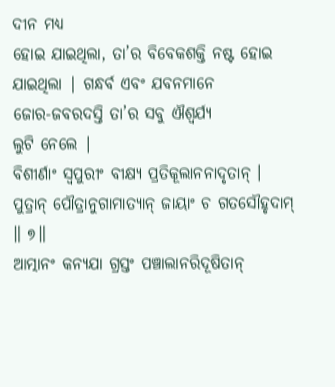ଦୀନ ମଧ୍ୟ
ହୋଇ ଯାଇଥିଲା, ତା’ର ବିବେକଶକ୍ତି ନଷ୍ଟ ହୋଇ ଯାଇଥିଲା | ଗନ୍ଧର୍ବ ଏବଂ ଯବନମାନେ
ଜୋର-ଜବରଦସ୍ତି ତା’ର ସବୁ ଐଶ୍ବର୍ଯ୍ୟ
ଲୁଟି ନେଲେ |
ବିଶୀର୍ଣାଂ ସ୍ୱପୁରୀଂ ବୀକ୍ଷ୍ୟ ପ୍ରତିକୂଲାନନାଦୃତାନ୍ ।
ପୁତ୍ରାନ୍ ପୌତ୍ରାନୁଗାମାତ୍ୟାନ୍ ଜାୟାଂ ଚ ଗତସୌହୃଦାମ୍ ॥ ୭॥
ଆତ୍ମାନଂ କନ୍ୟଯା ଗ୍ରସ୍ତଂ ପଞ୍ଚାଲାନରିଦୂଷିତାନ୍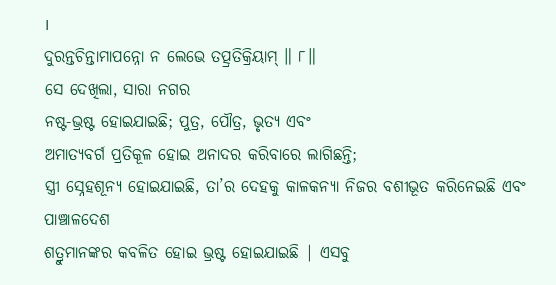।
ଦୁରନ୍ତଚିନ୍ତାମାପନ୍ନୋ ନ ଲେଭେ ତତ୍ପ୍ରତିକ୍ରିୟାମ୍ ॥ ୮॥
ସେ ଦେଖିଲା, ସାରା ନଗର
ନଷ୍ଟ-ଭ୍ରଷ୍ଟ ହୋଇଯାଇଛି; ପୁତ୍ର, ପୌତ୍ର, ଭୃତ୍ୟ ଏବଂ
ଅମାତ୍ୟବର୍ଗ ପ୍ରତିକୂଳ ହୋଇ ଅନାଦର କରିବାରେ ଲାଗିଛନ୍ତି;
ସ୍ତ୍ରୀ ସ୍ନେହଶୂନ୍ୟ ହୋଇଯାଇଛି, ତା’ର ଦେହକୁ କାଳକନ୍ୟା ନିଜର ବଶୀଭୂତ କରିନେଇଛି ଏବଂ ପାଞ୍ଚାଳଦେଶ
ଶତ୍ରୁମାନଙ୍କର କବଳିତ ହୋଇ ଭ୍ରଷ୍ଟ ହୋଇଯାଇଛି | ଏସବୁ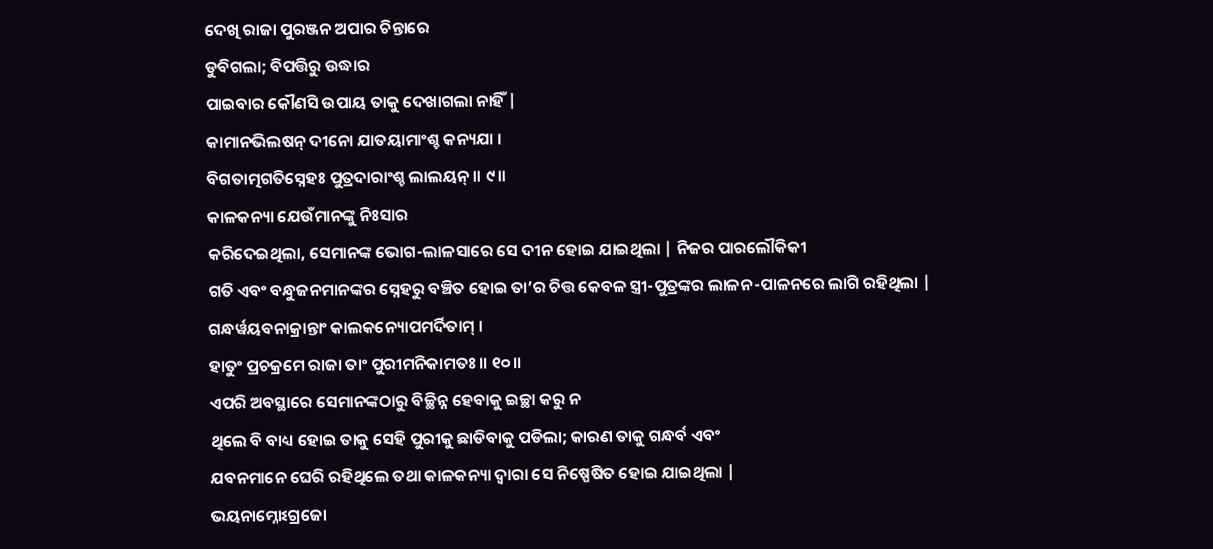ଦେଖି ରାଜା ପୁରଞ୍ଜନ ଅପାର ଚିନ୍ତାରେ
ଡୁବିଗଲା; ବିପତ୍ତିରୁ ଉଦ୍ଧାର
ପାଇବାର କୌଣସି ଉପାୟ ତାକୁ ଦେଖାଗଲା ନାହିଁ |
କାମାନଭିଲଷନ୍ ଦୀନୋ ଯାତୟାମାଂଶ୍ଚ କନ୍ୟଯା ।
ବିଗତାତ୍ମଗତିସ୍ନେହଃ ପୁତ୍ରଦାରାଂଶ୍ଚ ଲାଲୟନ୍ ॥ ୯॥
କାଳକନ୍ୟା ଯେଉଁମାନଙ୍କୁ ନିଃସାର
କରିଦେଇଥିଲା, ସେମାନଙ୍କ ଭୋଗ-ଲାଳସାରେ ସେ ଦୀନ ହୋଇ ଯାଇଥିଲା | ନିଜର ପାରଲୌକିକୀ
ଗତି ଏବଂ ବନ୍ଧୁଜନମାନଙ୍କର ସ୍ନେହରୁ ବଞ୍ଚିତ ହୋଇ ତା’ର ଚିତ୍ତ କେବଳ ସ୍ତ୍ରୀ-ପୁତ୍ରଙ୍କର ଲାଳନ-ପାଳନରେ ଲାଗି ରହିଥିଲା |
ଗନ୍ଧର୍ୱୟବନାକ୍ରାନ୍ତାଂ କାଲକନ୍ୟୋପମର୍ଦିତାମ୍ ।
ହାତୁଂ ପ୍ରଚକ୍ରମେ ରାଜା ତାଂ ପୁରୀମନିକାମତଃ ॥ ୧୦॥
ଏପରି ଅବସ୍ଥାରେ ସେମାନଙ୍କଠାରୁ ବିଚ୍ଛିନ୍ନ ହେବାକୁ ଇଚ୍ଛା କରୁ ନ
ଥିଲେ ବି ବାଧ୍ୟ ହୋଇ ତାକୁ ସେହି ପୁରୀକୁ ଛାଡିବାକୁ ପଡିଲା; କାରଣ ତାକୁ ଗନ୍ଧର୍ବ ଏବଂ
ଯବନମାନେ ଘେରି ରହିଥିଲେ ତଥା କାଳକନ୍ୟା ଦ୍ବାରା ସେ ନିଷ୍ପେଷିତ ହୋଇ ଯାଇଥିଲା |
ଭୟନାମ୍ନୋଽଗ୍ରଜୋ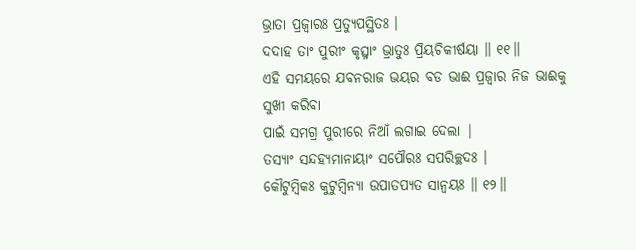ଭ୍ରାତା ପ୍ରଜ୍ୱାରଃ ପ୍ରତ୍ୟୁପସ୍ଥିତଃ ।
ଦଦାହ ତାଂ ପୁରୀଂ କୃତ୍ସ୍ନାଂ ଭ୍ରାତୁଃ ପ୍ରିୟଚିକୀର୍ଷୟା ॥ ୧୧॥
ଏହି ସମୟରେ ଯବନରାଜ ଭୟର ବଡ ଭାଈ ପ୍ରଜ୍ବାର ନିଜ ଭାଈକୁ ସୁଖୀ କରିବା
ପାଇଁ ସମଗ୍ର ପୁରୀରେ ନିଆଁ ଲଗାଇ ଦେଲା |
ତସ୍ୟାଂ ସନ୍ଦହ୍ୟମାନାୟାଂ ସପୌରଃ ସପରିଚ୍ଛଦଃ ।
କୌଟୁମ୍ବିକଃ କୁଟୁମ୍ବିନ୍ୟା ଉପାତପ୍ୟତ ସାନ୍ୱୟଃ ॥ ୧୨॥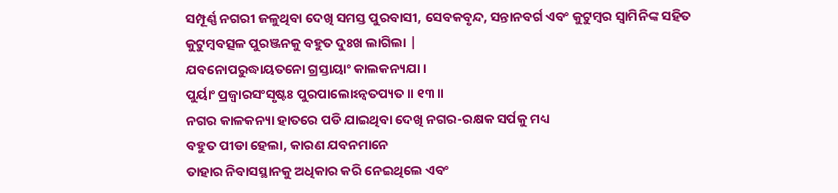ସମ୍ପୂର୍ଣ୍ଣ ନଗରୀ ଜଳୁଥିବା ଦେଖି ସମସ୍ତ ପୁରବାସୀ, ସେବକବୃନ୍ଦ, ସନ୍ତାନବର୍ଗ ଏବଂ କୁଟୁମ୍ବର ସ୍ବାମିନିଙ୍କ ସହିତ
କୁଟୁମ୍ବବତ୍ସଳ ପୁରଞ୍ଜନକୁ ବହୁତ ଦୁଃଖ ଲାଗିଲା |
ଯବନୋପରୁଦ୍ଧାୟତନୋ ଗ୍ରସ୍ତାୟାଂ କାଲକନ୍ୟଯା ।
ପୁର୍ୟାଂ ପ୍ରଜ୍ୱାରସଂସୃଷ୍ଟଃ ପୁରପାଲୋଽନ୍ୱତପ୍ୟତ ॥ ୧୩॥
ନଗର କାଳକନ୍ୟା ହାତରେ ପଡି ଯାଇଥିବା ଦେଖି ନଗର-ରକ୍ଷକ ସର୍ପକୁ ମଧ୍ୟ
ବହୁତ ପୀଡା ହେଲା, କାରଣ ଯବନମାନେ
ତାହାର ନିବାସସ୍ଥାନକୁ ଅଧିକାର କରି ନେଇଥିଲେ ଏବଂ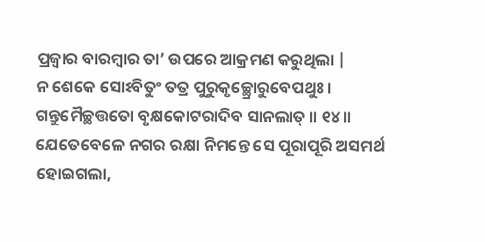ପ୍ରଜ୍ବାର ବାରମ୍ବାର ତା’ ଉପରେ ଆକ୍ରମଣ କରୁଥିଲା |
ନ ଶେକେ ସୋଽବିତୁଂ ତତ୍ର ପୁରୁକୃଚ୍ଛ୍ରୋରୁବେପଥୁଃ ।
ଗନ୍ତୁମୈଚ୍ଛତ୍ତତୋ ବୃକ୍ଷକୋଟରାଦିବ ସାନଲାତ୍ ॥ ୧୪॥
ଯେତେବେଳେ ନଗର ରକ୍ଷା ନିମନ୍ତେ ସେ ପୂରାପୂରି ଅସମର୍ଥ ହୋଇଗଲା,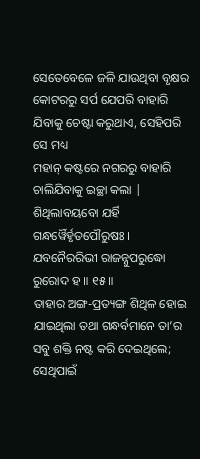ସେତେବେଳେ ଜଳି ଯାଉଥିବା ବୃକ୍ଷର କୋଟରରୁ ସର୍ପ ଯେପରି ବାହାରି
ଯିବାକୁ ଚେଷ୍ଟା କରୁଥାଏ, ସେହିପରି ସେ ମଧ୍ୟ
ମହାନ୍ କଷ୍ଟରେ ନଗରରୁ ବାହାରି ଚାଲିଯିବାକୁ ଇଚ୍ଛା କଲା |
ଶିଥିଲାବୟବୋ ଯର୍ହି ଗନ୍ଧର୍ୱୈର୍ହୃତପୌରୁଷଃ ।
ଯବନୈରରିଭୀ ରାଜନ୍ନୁପରୁଦ୍ଧୋ ରୁରୋଦ ହ ॥ ୧୫॥
ତାହାର ଅଙ୍ଗ-ପ୍ରତ୍ୟଙ୍ଗ ଶିଥିଳ ହୋଇ ଯାଇଥିଲା ତଥା ଗନ୍ଧର୍ବମାନେ ତା’ର ସବୁ ଶକ୍ତି ନଷ୍ଟ କରି ଦେଇଥିଲେ; ସେଥିପାଇଁ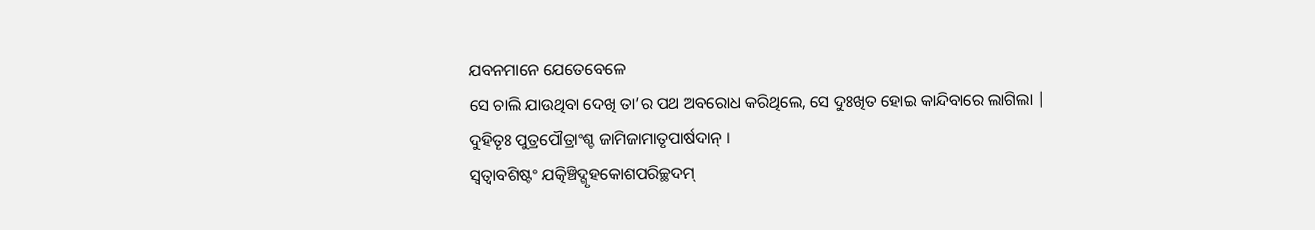ଯବନମାନେ ଯେତେବେଳେ
ସେ ଚାଲି ଯାଉଥିବା ଦେଖି ତା’ର ପଥ ଅବରୋଧ କରିଥିଲେ, ସେ ଦୁଃଖିତ ହୋଇ କାନ୍ଦିବାରେ ଲାଗିଲା |
ଦୁହିତୄଃ ପୁତ୍ରପୌତ୍ରାଂଶ୍ଚ ଜାମିଜାମାତୃପାର୍ଷଦାନ୍ ।
ସ୍ୱତ୍ୱାବଶିଷ୍ଟଂ ଯତ୍କିଞ୍ଚିଦ୍ଗୃହକୋଶପରିଚ୍ଛଦମ୍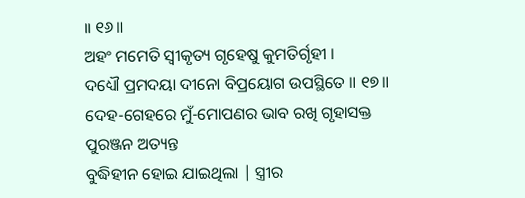॥ ୧୬॥
ଅହଂ ମମେତି ସ୍ୱୀକୃତ୍ୟ ଗୃହେଷୁ କୁମତିର୍ଗୃହୀ ।
ଦଧ୍ୟୌ ପ୍ରମଦୟା ଦୀନୋ ବିପ୍ରୟୋଗ ଉପସ୍ଥିତେ ॥ ୧୭॥
ଦେହ-ଗେହରେ ମୁଁ-ମୋପଣର ଭାବ ରଖି ଗୃହାସକ୍ତ ପୁରଞ୍ଜନ ଅତ୍ୟନ୍ତ
ବୁଦ୍ଧିହୀନ ହୋଇ ଯାଇଥିଲା | ସ୍ତ୍ରୀର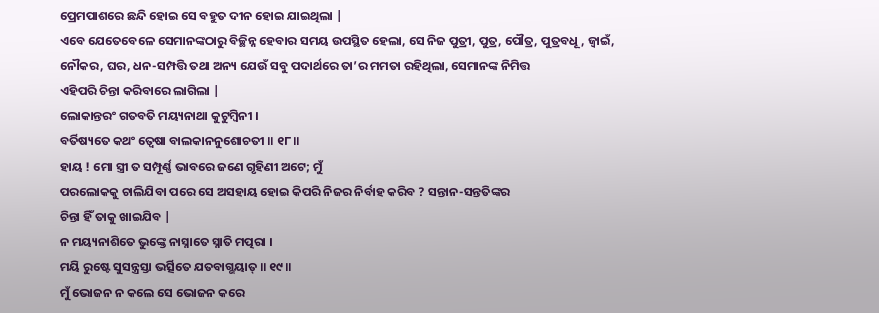ପ୍ରେମପାଶରେ ଛନ୍ଦି ହୋଇ ସେ ବହୁତ ଦୀନ ହୋଇ ଯାଇଥିଲା |
ଏବେ ଯେତେବେଳେ ସେମାନଙ୍କଠାରୁ ବିଚ୍ଛିନ୍ନ ହେବାର ସମୟ ଉପସ୍ଥିତ ହେଲା, ସେ ନିଜ ପୁତ୍ରୀ, ପୁତ୍ର, ପୌତ୍ର, ପୁତ୍ରବଧୂ, ଜ୍ବାଇଁ, ନୌକର, ଘର, ଧନ-ସମ୍ପତ୍ତି ତଥା ଅନ୍ୟ ଯେଉଁ ସବୁ ପଦାର୍ଥରେ ତା’ର ମମତା ରହିଥିଲା, ସେମାନଙ୍କ ନିମିତ୍ତ
ଏହିପରି ଚିନ୍ତା କରିବାରେ ଲାଗିଲା |
ଲୋକାନ୍ତରଂ ଗତବତି ମୟ୍ୟନାଥା କୁଟୁମ୍ବିନୀ ।
ବର୍ତିଷ୍ୟତେ କଥଂ ତ୍ୱେଷା ବାଲକାନନୁଶୋଚତୀ ॥ ୧୮॥
ହାୟ ! ମୋ ସ୍ତ୍ରୀ ତ ସମ୍ପୂର୍ଣ୍ଣ ଭାବରେ ଜଣେ ଗୃହିଣୀ ଅଟେ; ମୁଁ
ପରଲୋକକୁ ଚାଲିଯିବା ପରେ ସେ ଅସହାୟ ହୋଇ କିପରି ନିଜର ନିର୍ବାହ କରିବ ? ସନ୍ତାନ-ସନ୍ତତିଙ୍କର
ଚିନ୍ତା ହିଁ ତାକୁ ଖାଇଯିବ |
ନ ମୟ୍ୟନାଶିତେ ଭୁଙ୍କ୍ତେ ନାସ୍ନାତେ ସ୍ନାତି ମତ୍ପରା ।
ମୟି ରୁଷ୍ଟେ ସୁସନ୍ତ୍ରସ୍ତା ଭର୍ତ୍ସିତେ ଯତବାଗ୍ଭୟାତ୍ ॥ ୧୯॥
ମୁଁ ଭୋଜନ ନ କଲେ ସେ ଭୋଜନ କରେ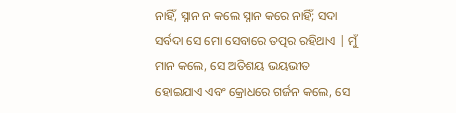ନାହିଁ, ସ୍ନାନ ନ କଲେ ସ୍ନାନ କରେ ନାହିଁ; ସଦା ସର୍ବଦା ସେ ମୋ ସେବାରେ ତତ୍ପର ରହିଥାଏ | ମୁଁ ମାନ କଲେ, ସେ ଅତିଶୟ ଭୟଭୀତ ହୋଇଯାଏ ଏବଂ କ୍ରୋଧରେ ଗର୍ଜନ କଲେ, ସେ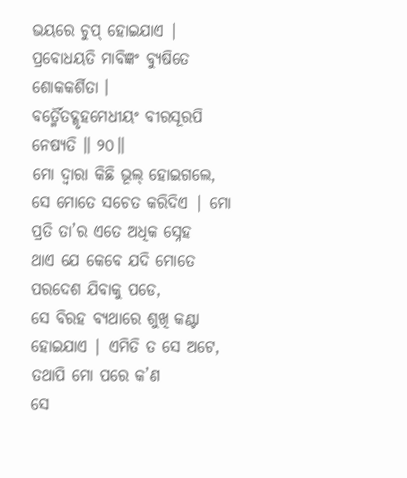ଭୟରେ ଚୁପ୍ ହୋଇଯାଏ |
ପ୍ରବୋଧୟତି ମାବିଜ୍ଞଂ ବ୍ୟୁଷିତେ ଶୋକକର୍ଶିତା ।
ବର୍ତ୍ମୈତଦ୍ଗୃହମେଧୀୟଂ ବୀରସୂରପି ନେଷ୍ୟତି ॥ ୨୦॥
ମୋ ଦ୍ବାରା କିଛି ଭୂଲ୍ ହୋଇଗଲେ,
ସେ ମୋତେ ସଚେତ କରିଦିଏ | ମୋ ପ୍ରତି ତା’ର ଏତେ ଅଧିକ ସ୍ନେହ
ଥାଏ ଯେ କେବେ ଯଦି ମୋତେ ପରଦେଶ ଯିବାକୁ ପଡେ,
ସେ ବିରହ ବ୍ୟଥାରେ ଶୁଖି କଣ୍ଟା ହୋଇଯାଏ | ଏମିତି ତ ସେ ଅଟେ, ତଥାପି ମୋ ପରେ କ’ଣ
ସେ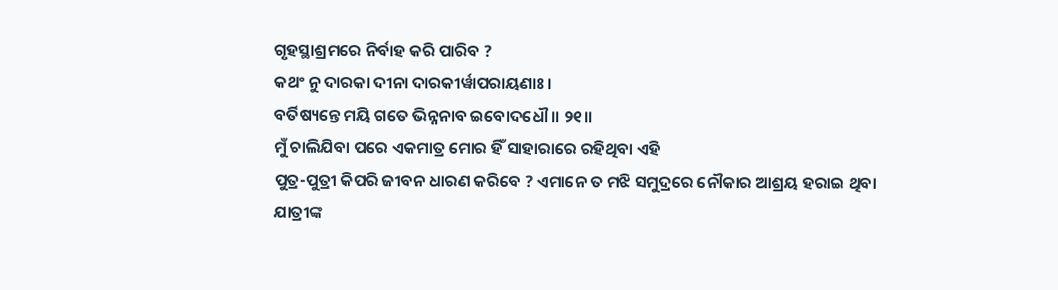ଗୃହସ୍ଥାଶ୍ରମରେ ନିର୍ବାହ କରି ପାରିବ ?
କଥଂ ନୁ ଦାରକା ଦୀନା ଦାରକୀର୍ୱାପରାୟଣାଃ ।
ବର୍ତିଷ୍ୟନ୍ତେ ମୟି ଗତେ ଭିନ୍ନନାବ ଇବୋଦଧୌ ॥ ୨୧॥
ମୁଁ ଚାଲିଯିବା ପରେ ଏକମାତ୍ର ମୋର ହିଁ ସାହାରାରେ ରହିଥିବା ଏହି
ପୁତ୍ର-ପୁତ୍ରୀ କିପରି ଜୀବନ ଧାରଣ କରିବେ ? ଏମାନେ ତ ମଝି ସମୁଦ୍ରରେ ନୌକାର ଆଶ୍ରୟ ହରାଇ ଥିବା
ଯାତ୍ରୀଙ୍କ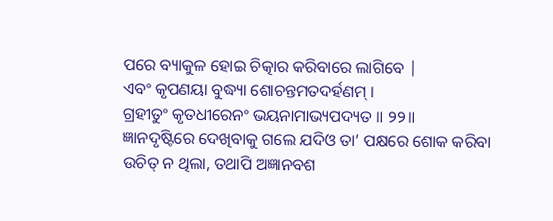ପରେ ବ୍ୟାକୁଳ ହୋଇ ଚିତ୍କାର କରିବାରେ ଲାଗିବେ |
ଏବଂ କୃପଣୟା ବୁଦ୍ଧ୍ୟା ଶୋଚନ୍ତମତଦର୍ହଣମ୍ ।
ଗ୍ରହୀତୁଂ କୃତଧୀରେନଂ ଭୟନାମାଭ୍ୟପଦ୍ୟତ ॥ ୨୨॥
ଜ୍ଞାନଦୃଷ୍ଟିରେ ଦେଖିବାକୁ ଗଲେ ଯଦିଓ ତା’ ପକ୍ଷରେ ଶୋକ କରିବା ଉଚିତ୍ ନ ଥିଲା, ତଥାପି ଅଜ୍ଞାନବଶ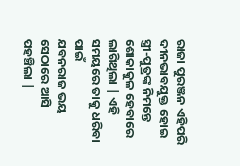ରାଜା ପୁରଞ୍ଜନ ଏହିପରି ଦୀନଭାବଯୁକ୍ତ ହୋଇ
ସ୍ତ୍ରୀ-ପୁତ୍ରଙ୍କ ନିମନ୍ତେ ଶୋକାକୁଳ ହେବାରେ ଲାଗିଥିଲା | ଏହି ସମୟରେ ତାକୁ ଧରିବା ପାଇଁ
ଯବନରାଜ ଭୟ ସେଠାରେ ଆସି ପହଞ୍ଚିଲା |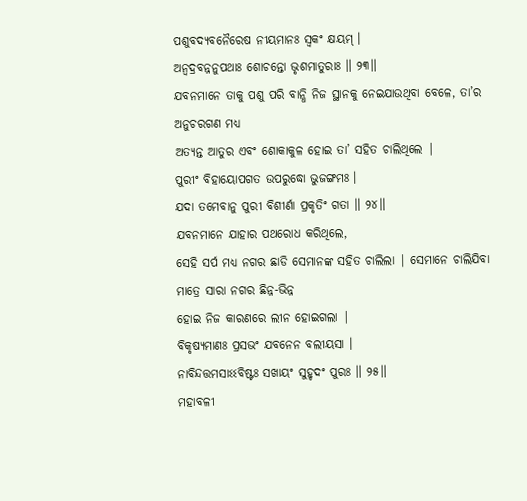ପଶୁବଦ୍ୟବନୈରେଷ ନୀୟମାନଃ ସ୍ୱକଂ କ୍ଷୟମ୍ ।
ଅନ୍ୱଦ୍ରବନ୍ନନୁପଥାଃ ଶୋଚନ୍ତୋ ଭୃଶମାତୁରାଃ ॥ ୨୩॥
ଯବନମାନେ ତାକୁ ପଶୁ ପରି ବାନ୍ଧି ନିଜ ସ୍ଥାନକୁ ନେଇଯାଉଥିବା ବେଳେ, ତା’ର ଅନୁଚରଗଣ ମଧ୍ୟ
ଅତ୍ୟନ୍ତ ଆତୁର ଏବଂ ଶୋକାକୁଳ ହୋଇ ତା’ ସହିତ ଚାଲିଥିଲେ |
ପୁରୀଂ ବିହାୟୋପଗତ ଉପରୁଦ୍ଧୋ ଭୁଜଙ୍ଗମଃ ।
ଯଦା ତମେବାନୁ ପୁରୀ ବିଶୀର୍ଣା ପ୍ରକୃତିଂ ଗତା ॥ ୨୪॥
ଯବନମାନେ ଯାହାର ପଥରୋଧ କରିଥିଲେ,
ସେହି ସର୍ପ ମଧ୍ୟ ନଗର ଛାଡି ସେମାନଙ୍କ ସହିତ ଚାଲିଲା | ସେମାନେ ଚାଲିଯିବା ମାତ୍ରେ ସାରା ନଗର ଛିନ୍ନ-ଭିନ୍ନ
ହୋଇ ନିଜ କାରଣରେ ଲୀନ ହୋଇଗଲା |
ବିକୃଷ୍ୟମାଣଃ ପ୍ରସଭଂ ଯବନେନ ବଲୀୟସା ।
ନାବିନ୍ଦତ୍ତମସାଽଽବିଷ୍ଟଃ ସଖାୟଂ ସୁହୃଦଂ ପୁରଃ ॥ ୨୫॥
ମହାବଳୀ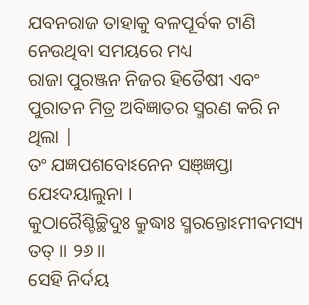ଯବନରାଜ ତାହାକୁ ବଳପୂର୍ବକ ଟାଣି ନେଉଥିବା ସମୟରେ ମଧ୍ୟ
ରାଜା ପୁରଞ୍ଜନ ନିଜର ହିତୈଷୀ ଏବଂ ପୁରାତନ ମିତ୍ର ଅବିଜ୍ଞାତର ସ୍ମରଣ କରି ନ ଥିଲା |
ତଂ ଯଜ୍ଞପଶବୋଽନେନ ସଞ୍ଜ୍ଞପ୍ତା ଯେଽଦୟାଲୁନା ।
କୁଠାରୈଶ୍ଚିଚ୍ଛିଦୁଃ କ୍ରୁଦ୍ଧାଃ ସ୍ମରନ୍ତୋଽମୀବମସ୍ୟ ତତ୍ ॥ ୨୬॥
ସେହି ନିର୍ଦୟ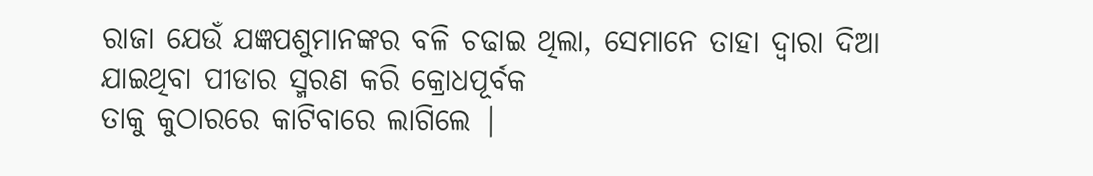ରାଜା ଯେଉଁ ଯଜ୍ଞପଶୁମାନଙ୍କର ବଳି ଚଢାଇ ଥିଲା, ସେମାନେ ତାହା ଦ୍ବାରା ଦିଆ ଯାଇଥିବା ପୀଡାର ସ୍ମରଣ କରି କ୍ରୋଧପୂର୍ବକ
ତାକୁ କୁଠାରରେ କାଟିବାରେ ଲାଗିଲେ |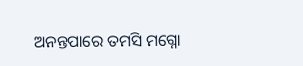ଅନନ୍ତପାରେ ତମସି ମଗ୍ନୋ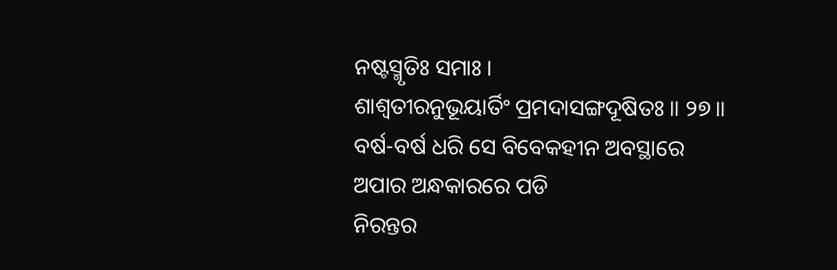ନଷ୍ଟସ୍ମୃତିଃ ସମାଃ ।
ଶାଶ୍ୱତୀରନୁଭୂୟାର୍ତିଂ ପ୍ରମଦାସଙ୍ଗଦୂଷିତଃ ॥ ୨୭॥
ବର୍ଷ-ବର୍ଷ ଧରି ସେ ବିବେକହୀନ ଅବସ୍ଥାରେ ଅପାର ଅନ୍ଧକାରରେ ପଡି
ନିରନ୍ତର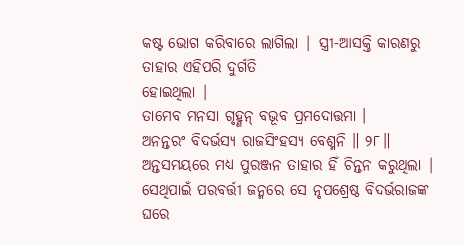କଷ୍ଟ ଭୋଗ କରିବାରେ ଲାଗିଲା | ସ୍ତ୍ରୀ-ଆସକ୍ତି କାରଣରୁ ତାହାର ଏହିପରି ଦୁର୍ଗତି
ହୋଇଥିଲା |
ତାମେବ ମନସା ଗୃହ୍ଣନ୍ ବଭୂବ ପ୍ରମଦୋତ୍ତମା ।
ଅନନ୍ତରଂ ବିଦର୍ଭସ୍ୟ ରାଜସିଂହସ୍ୟ ବେଶ୍ମନି ॥ ୨୮॥
ଅନ୍ତସମୟରେ ମଧ୍ୟ ପୁରଞ୍ଜନ ତାହାର ହିଁ ଚିନ୍ତନ କରୁଥିଲା |
ସେଥିପାଇଁ ପରବର୍ତ୍ତୀ ଜନ୍ମରେ ସେ ନୃପଶ୍ରେଷ୍ଠ ବିଦର୍ଭରାଜଙ୍କ ଘରେ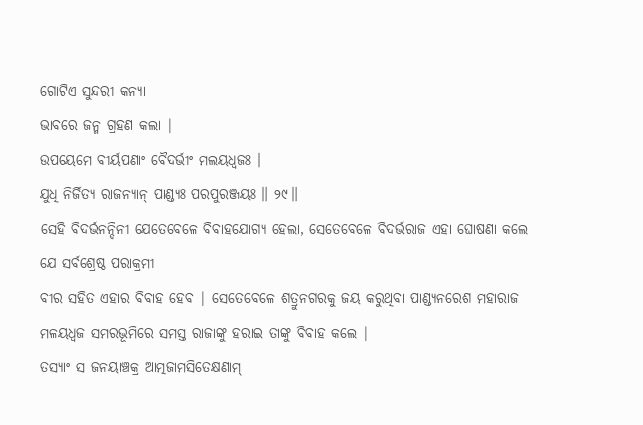ଗୋଟିଏ ସୁନ୍ଦରୀ କନ୍ୟା
ଭାବରେ ଜନ୍ମ ଗ୍ରହଣ କଲା |
ଉପୟେମେ ବୀର୍ୟପଣାଂ ବୈଦର୍ଭୀଂ ମଲୟଧ୍ୱଜଃ ।
ଯୁଧି ନିର୍ଜିତ୍ୟ ରାଜନ୍ୟାନ୍ ପାଣ୍ଡ୍ୟଃ ପରପୁରଞ୍ଜୟଃ ॥ ୨୯॥
ସେହି ବିଦର୍ଭନନ୍ଦିନୀ ଯେତେବେଳେ ବିବାହଯୋଗ୍ୟ ହେଲା, ସେତେବେଳେ ବିଦର୍ଭରାଜ ଏହା ଘୋଷଣା କଲେ ଯେ ସର୍ବଶ୍ରେଷ୍ଠ ପରାକ୍ରମୀ
ବୀର ସହିତ ଏହାର ବିବାହ ହେବ | ସେତେବେଳେ ଶତ୍ରୁନଗରକୁ ଜୟ କରୁଥିବା ପାଣ୍ଡ୍ୟନରେଶ ମହାରାଜ
ମଳୟଧ୍ବଜ ସମରଭୂମିରେ ସମସ୍ତ ରାଜାଙ୍କୁ ହରାଇ ତାଙ୍କୁ ବିବାହ କଲେ |
ତସ୍ୟାଂ ସ ଜନୟାଞ୍ଚକ୍ର ଆତ୍ମଜାମସିତେକ୍ଷଣାମ୍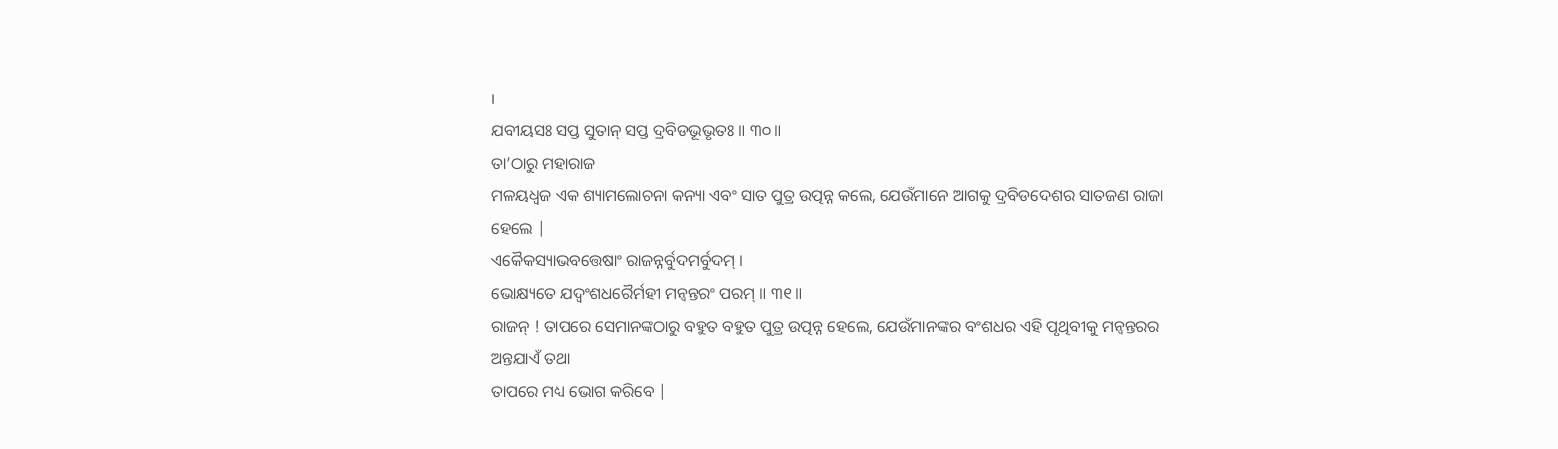।
ଯବୀୟସଃ ସପ୍ତ ସୁତାନ୍ ସପ୍ତ ଦ୍ରବିଡଭୂଭୃତଃ ॥ ୩୦॥
ତା’ଠାରୁ ମହାରାଜ
ମଳୟଧ୍ବଜ ଏକ ଶ୍ୟାମଲୋଚନା କନ୍ୟା ଏବଂ ସାତ ପୁତ୍ର ଉତ୍ପନ୍ନ କଲେ, ଯେଉଁମାନେ ଆଗକୁ ଦ୍ରବିଡଦେଶର ସାତଜଣ ରାଜା ହେଲେ |
ଏକୈକସ୍ୟାଭବତ୍ତେଷାଂ ରାଜନ୍ନର୍ବୁଦମର୍ବୁଦମ୍ ।
ଭୋକ୍ଷ୍ୟତେ ଯଦ୍ୱଂଶଧରୈର୍ମହୀ ମନ୍ୱନ୍ତରଂ ପରମ୍ ॥ ୩୧॥
ରାଜନ୍ ! ତାପରେ ସେମାନଙ୍କଠାରୁ ବହୁତ ବହୁତ ପୁତ୍ର ଉତ୍ପନ୍ନ ହେଲେ, ଯେଉଁମାନଙ୍କର ବଂଶଧର ଏହି ପୃଥିବୀକୁ ମନ୍ବନ୍ତରର ଅନ୍ତଯାଏଁ ତଥା
ତାପରେ ମଧ୍ୟ ଭୋଗ କରିବେ |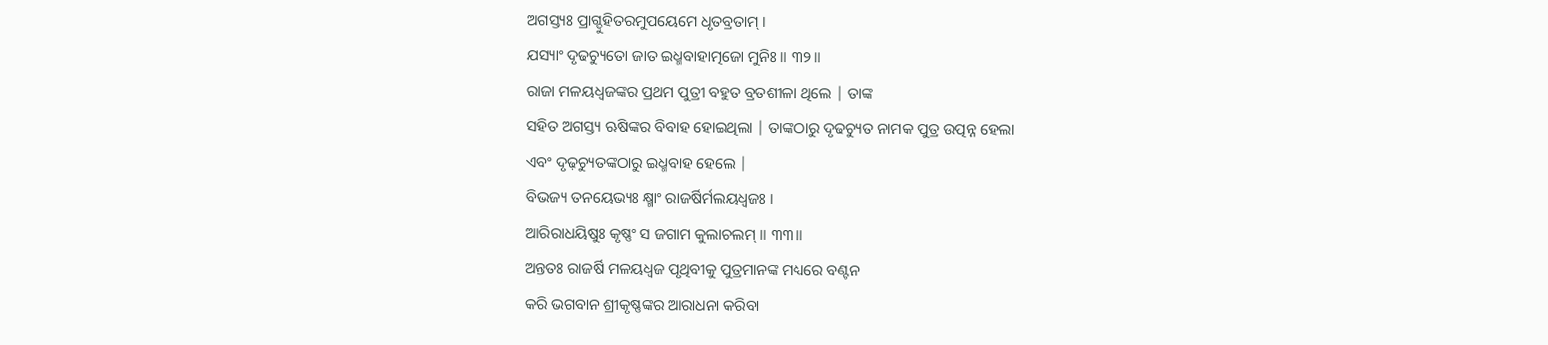ଅଗସ୍ତ୍ୟଃ ପ୍ରାଗ୍ଦୁହିତରମୁପୟେମେ ଧୃତବ୍ରତାମ୍ ।
ଯସ୍ୟାଂ ଦୃଢଚ୍ୟୁତୋ ଜାତ ଇଧ୍ମବାହାତ୍ମଜୋ ମୁନିଃ ॥ ୩୨॥
ରାଜା ମଳୟଧ୍ବଜଙ୍କର ପ୍ରଥମ ପୁତ୍ରୀ ବହୁତ ବ୍ରତଶୀଳା ଥିଲେ | ତାଙ୍କ
ସହିତ ଅଗସ୍ତ୍ୟ ଋଷିଙ୍କର ବିବାହ ହୋଇଥିଲା | ତାଙ୍କଠାରୁ ଦୃଢଚ୍ୟୁତ ନାମକ ପୁତ୍ର ଉତ୍ପନ୍ନ ହେଲା
ଏବଂ ଦୃଢ଼ଚ୍ୟୁତଙ୍କଠାରୁ ଇଧ୍ମବାହ ହେଲେ |
ବିଭଜ୍ୟ ତନୟେଭ୍ୟଃ କ୍ଷ୍ମାଂ ରାଜର୍ଷିର୍ମଲୟଧ୍ୱଜଃ ।
ଆରିରାଧୟିଷୁଃ କୃଷ୍ଣଂ ସ ଜଗାମ କୁଲାଚଲମ୍ ॥ ୩୩॥
ଅନ୍ତତଃ ରାଜର୍ଷି ମଳୟଧ୍ବଜ ପୃଥିବୀକୁ ପୁତ୍ରମାନଙ୍କ ମଧ୍ୟରେ ବଣ୍ଟନ
କରି ଭଗବାନ ଶ୍ରୀକୃଷ୍ଣଙ୍କର ଆରାଧନା କରିବା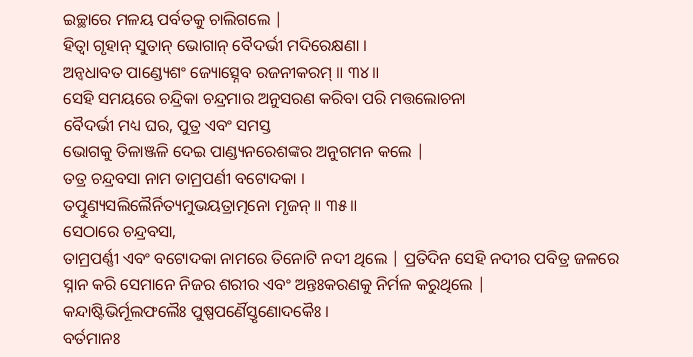ଇଚ୍ଛାରେ ମଳୟ ପର୍ବତକୁ ଚାଲିଗଲେ |
ହିତ୍ୱା ଗୃହାନ୍ ସୁତାନ୍ ଭୋଗାନ୍ ବୈଦର୍ଭୀ ମଦିରେକ୍ଷଣା ।
ଅନ୍ୱଧାବତ ପାଣ୍ଡ୍ୟେଶଂ ଜ୍ୟୋତ୍ସ୍ନେବ ରଜନୀକରମ୍ ॥ ୩୪॥
ସେହି ସମୟରେ ଚନ୍ଦ୍ରିକା ଚନ୍ଦ୍ରମାର ଅନୁସରଣ କରିବା ପରି ମତ୍ତଲୋଚନା
ବୈଦର୍ଭୀ ମଧ୍ୟ ଘର, ପୁତ୍ର ଏବଂ ସମସ୍ତ
ଭୋଗକୁ ତିଳାଞ୍ଜଳି ଦେଇ ପାଣ୍ଡ୍ୟନରେଶଙ୍କର ଅନୁଗମନ କଲେ |
ତତ୍ର ଚନ୍ଦ୍ରବସା ନାମ ତାମ୍ରପର୍ଣୀ ବଟୋଦକା ।
ତତ୍ପୁଣ୍ୟସଲିଲୈର୍ନିତ୍ୟମୁଭୟତ୍ରାତ୍ମନୋ ମୃଜନ୍ ॥ ୩୫॥
ସେଠାରେ ଚନ୍ଦ୍ରବସା,
ତାମ୍ରପର୍ଣ୍ଣୀ ଏବଂ ବଟୋଦକା ନାମରେ ତିନୋଟି ନଦୀ ଥିଲେ | ପ୍ରତିଦିନ ସେହି ନଦୀର ପବିତ୍ର ଜଳରେ
ସ୍ନାନ କରି ସେମାନେ ନିଜର ଶରୀର ଏବଂ ଅନ୍ତଃକରଣକୁ ନିର୍ମଳ କରୁଥିଲେ |
କନ୍ଦାଷ୍ଟିଭିର୍ମୂଲଫଲୈଃ ପୁଷ୍ପପର୍ଣୈସ୍ତୃଣୋଦକୈଃ ।
ବର୍ତମାନଃ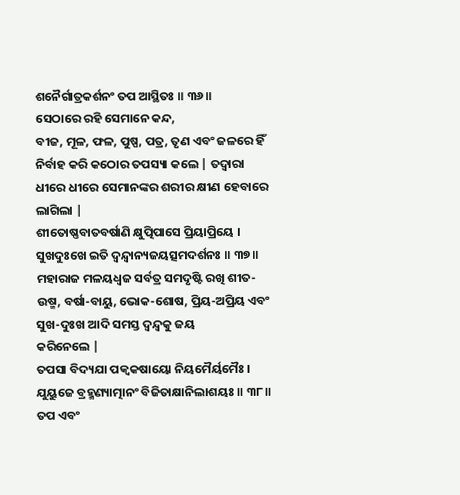ଶନୈର୍ଗାତ୍ରକର୍ଶନଂ ତପ ଆସ୍ଥିତଃ ॥ ୩୬॥
ସେଠାରେ ରହି ସେମାନେ କନ୍ଦ,
ବୀଜ, ମୂଳ, ଫଳ, ପୁଷ୍ପ, ପତ୍ର, ତୃଣ ଏବଂ ଜଳରେ ହିଁ
ନିର୍ବାହ କରି କଠୋର ତପସ୍ୟା କଲେ | ତଦ୍ବାରା ଧୀରେ ଧୀରେ ସେମାନଙ୍କର ଶରୀର କ୍ଷୀଣ ହେବାରେ
ଲାଗିଲା |
ଶୀତୋଷ୍ଣବାତବର୍ଷାଣି କ୍ଷୁତ୍ପିପାସେ ପ୍ରିୟାପ୍ରିୟେ ।
ସୁଖଦୁଃଖେ ଇତି ଦ୍ୱନ୍ଦ୍ୱାନ୍ୟଜୟତ୍ସମଦର୍ଶନଃ ॥ ୩୭॥
ମହାରାଜ ମଳୟଧ୍ବଜ ସର୍ବତ୍ର ସମଦୃଷ୍ଟି ରଖି ଶୀତ-ଉଷ୍ମ, ବର୍ଷା-ବାୟୁ, ଭୋକ-ଶୋଷ, ପ୍ରିୟ-ଅପ୍ରିୟ ଏବଂ ସୁଖ-ଦୁଃଖ ଆଦି ସମସ୍ତ ଦ୍ବନ୍ଦ୍ବକୁ ଜୟ
କରିନେଲେ |
ତପସା ବିଦ୍ୟଯା ପକ୍ୱକଷାୟୋ ନିୟମୈର୍ୟମୈଃ ।
ଯୁୟୁଜେ ବ୍ରହ୍ମଣ୍ୟାତ୍ମାନଂ ବିଜିତାକ୍ଷାନିଲାଶୟଃ ॥ ୩୮॥
ତପ ଏବଂ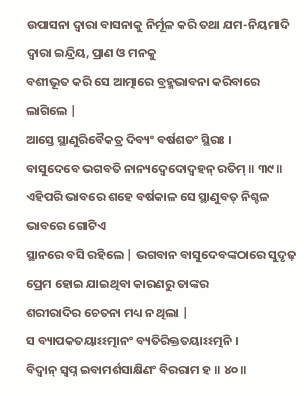ଉପାସନା ଦ୍ବାରା ବାସନାକୁ ନିର୍ମୂଳ କରି ତଥା ଯମ-ନିୟମାଦି
ଦ୍ବାରା ଇନ୍ଦ୍ରିୟ, ପ୍ରାଣ ଓ ମନକୁ
ବଶୀଭୂତ କରି ସେ ଆତ୍ମାରେ ବ୍ରହ୍ମଭାବନା କରିବାରେ ଲାଗିଲେ |
ଆସ୍ତେ ସ୍ଥାଣୁରିବୈକତ୍ର ଦିବ୍ୟଂ ବର୍ଷଶତଂ ସ୍ଥିରଃ ।
ବାସୁଦେବେ ଭଗବତି ନାନ୍ୟଦ୍ୱେଦୋଦ୍ୱହନ୍ ରତିମ୍ ॥ ୩୯॥
ଏହିପରି ଭାବରେ ଶହେ ବର୍ଷକାଳ ସେ ସ୍ଥାଣୁବତ୍ ନିଶ୍ଚଳ ଭାବରେ ଗୋଟିଏ
ସ୍ଥାନରେ ବସି ରହିଲେ | ଭଗବାନ ବାସୁଦେବଙ୍କଠାରେ ସୁଦୃଢ଼ ପ୍ରେମ ହୋଇ ଯାଇଥିବା କାରଣରୁ ତାଙ୍କର
ଶରୀରାଦିର ଚେତନା ମଧ୍ୟ ନ ଥିଲା |
ସ ବ୍ୟାପକତୟାଽଽତ୍ମାନଂ ବ୍ୟତିରିକ୍ତତୟାଽଽତ୍ମନି ।
ବିଦ୍ୱାନ୍ ସ୍ୱପ୍ନ ଇବାମର୍ଶସାକ୍ଷିଣଂ ବିରରାମ ହ ॥ ୪୦॥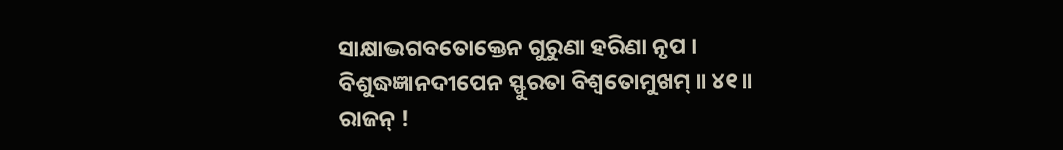ସାକ୍ଷାଦ୍ଭଗବତୋକ୍ତେନ ଗୁରୁଣା ହରିଣା ନୃପ ।
ବିଶୁଦ୍ଧଜ୍ଞାନଦୀପେନ ସ୍ଫୁରତା ବିଶ୍ୱତୋମୁଖମ୍ ॥ ୪୧॥
ରାଜନ୍ !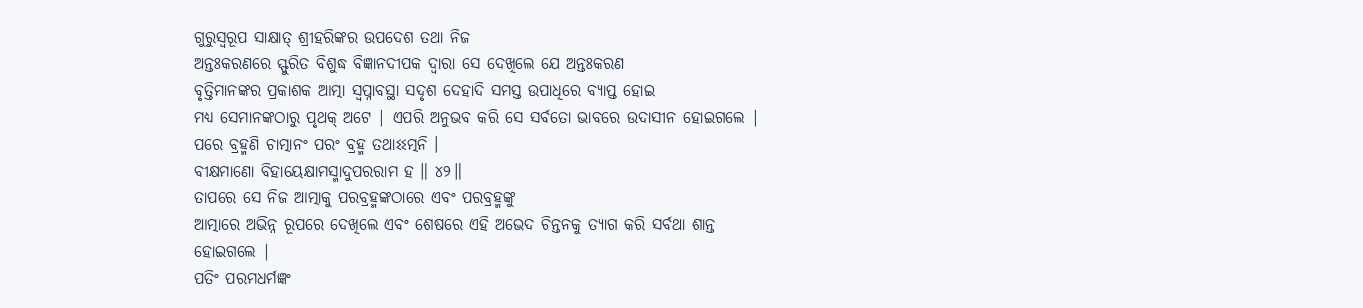ଗୁରୁସ୍ବରୂପ ସାକ୍ଷାତ୍ ଶ୍ରୀହରିଙ୍କର ଉପଦେଶ ତଥା ନିଜ
ଅନ୍ତଃକରଣରେ ସ୍ଫୁରିତ ବିଶୁଦ୍ଧ ବିଜ୍ଞାନଦୀପକ ଦ୍ବାରା ସେ ଦେଖିଲେ ଯେ ଅନ୍ତଃକରଣ
ବୃତ୍ତିମାନଙ୍କର ପ୍ରକାଶକ ଆତ୍ମା ସ୍ବପ୍ନାବସ୍ଥା ସଦୃଶ ଦେହାଦି ସମସ୍ତ ଉପାଧିରେ ବ୍ୟାପ୍ତ ହୋଇ
ମଧ୍ୟ ସେମାନଙ୍କଠାରୁ ପୃଥକ୍ ଅଟେ | ଏପରି ଅନୁଭବ କରି ସେ ସର୍ବତୋ ଭାବରେ ଉଦାସୀନ ହୋଇଗଲେ |
ପରେ ବ୍ରହ୍ମଣି ଚାତ୍ମାନଂ ପରଂ ବ୍ରହ୍ମ ତଥାଽଽତ୍ମନି ।
ବୀକ୍ଷମାଣୋ ବିହାୟେକ୍ଷାମସ୍ମାଦୁପରରାମ ହ ॥ ୪୨॥
ତାପରେ ସେ ନିଜ ଆତ୍ମାକୁ ପରବ୍ରହ୍ମଙ୍କଠାରେ ଏବଂ ପରବ୍ରହ୍ମଙ୍କୁ
ଆତ୍ମାରେ ଅଭିନ୍ନ ରୂପରେ ଦେଖିଲେ ଏବଂ ଶେଷରେ ଏହି ଅଭେଦ ଚିନ୍ତନକୁ ତ୍ୟାଗ କରି ସର୍ବଥା ଶାନ୍ତ
ହୋଇଗଲେ |
ପତିଂ ପରମଧର୍ମଜ୍ଞଂ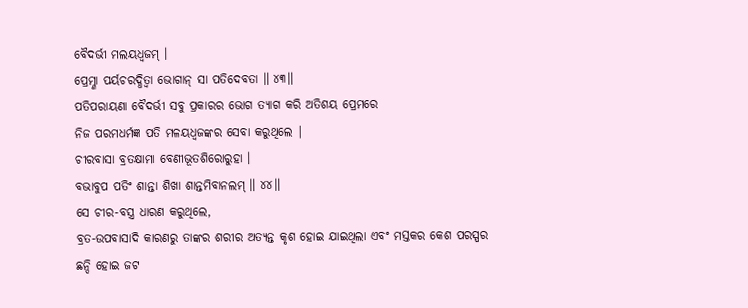ବୈଦର୍ଭୀ ମଲୟଧ୍ୱଜମ୍ ।
ପ୍ରେମ୍ଣା ପର୍ୟଚରଦ୍ଧିତ୍ୱା ଭୋଗାନ୍ ସା ପତିଦେବତା ॥ ୪୩॥
ପତିପରାୟଣା ବୈଦର୍ଭୀ ସବୁ ପ୍ରକାରର ଭୋଗ ତ୍ୟାଗ କରି ଅତିଶୟ ପ୍ରେମରେ
ନିଜ ପରମଧର୍ମଜ୍ଞ ପତି ମଳୟଧ୍ବଜଙ୍କର ସେବା କରୁଥିଲେ |
ଚୀରବାସା ବ୍ରତକ୍ଷାମା ବେଣୀଭୂତଶିରୋରୁହା ।
ବଭାବୁପ ପତିଂ ଶାନ୍ତା ଶିଖା ଶାନ୍ତମିବାନଲମ୍ ॥ ୪୪॥
ସେ ଚୀର-ବସ୍ତ୍ର ଧାରଣ କରୁଥିଲେ,
ବ୍ରତ-ଉପବାସାଦି କାରଣରୁ ତାଙ୍କର ଶରୀର ଅତ୍ୟନ୍ତ କୃଶ ହୋଇ ଯାଇଥିଲା ଏବଂ ମସ୍ତକର କେଶ ପରସ୍ପର
ଛନ୍ଦି ହୋଇ ଜଟ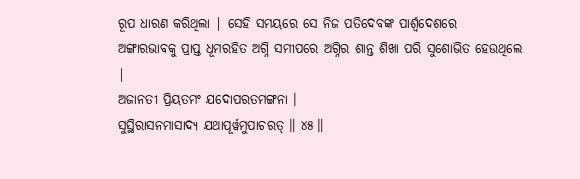ରୂପ ଧାରଣ କରିଥିଲା | ସେହି ସମୟରେ ସେ ନିଜ ପତିଦେବଙ୍କ ପାର୍ଶ୍ବଦେଶରେ
ଅଙ୍ଗାରଭାବକୁ ପ୍ରାପ୍ତ ଧୂମରହିତ ଅଗ୍ନି ସମୀପରେ ଅଗ୍ନିର ଶାନ୍ତ ଶିଖା ପରି ସୁଶୋଭିତ ହେଉଥିଲେ
|
ଅଜାନତୀ ପ୍ରିୟତମଂ ଯଦୋପରତମଙ୍ଗନା ।
ସୁସ୍ଥିରାସନମାସାଦ୍ୟ ଯଥାପୂର୍ୱମୁପାଚରତ୍ ॥ ୪୫॥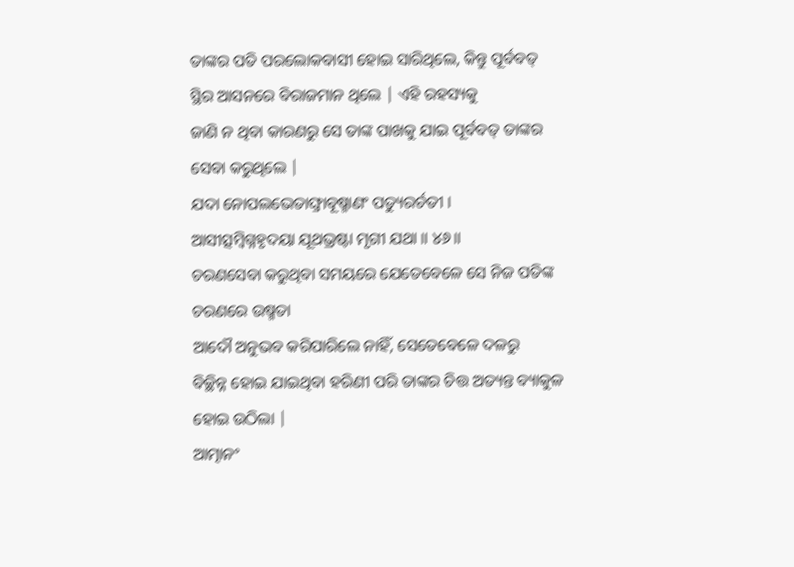ତାଙ୍କର ପତି ପରଲୋକବାସୀ ହୋଇ ସାରିଥିଲେ, କିନ୍ତୁ ପୂର୍ବବତ୍ ସ୍ଥିର ଆସନରେ ବିରାଜମାନ ଥିଲେ | ଏହି ରହସ୍ୟକୁ
ଜାଣି ନ ଥିବା କାରଣରୁ ସେ ତାଙ୍କ ପାଖକୁ ଯାଇ ପୂର୍ବବତ୍ ତାଙ୍କର ସେବା କରୁଥିଲେ |
ଯଦା ନୋପଲଭେତାଙ୍ଘ୍ରାବୂଷ୍ମାଣଂ ପତ୍ୟୁରର୍ଚତୀ ।
ଆସୀତ୍ସମ୍ବିଗ୍ନହୃଦୟା ଯୂଥଭ୍ରଷ୍ଟା ମୃଗୀ ଯଥା ॥ ୪୬॥
ଚରଣସେବା କରୁଥିବା ସମୟରେ ଯେତେବେଳେ ସେ ନିଜ ପତିଙ୍କ ଚରଣରେ ଉଷ୍ମତା
ଆଦୌ ଅନୁଭବ କରିପାରିଲେ ନାହିଁ, ସେତେବେଳେ ଦଳରୁ
ବିଚ୍ଛିନ୍ନ ହୋଇ ଯାଇଥିବା ହରିଣୀ ପରି ତାଙ୍କର ଚିତ୍ତ ଅତ୍ୟନ୍ତ ବ୍ୟାକୁଳ ହୋଇ ଉଠିଲା |
ଆତ୍ମାନଂ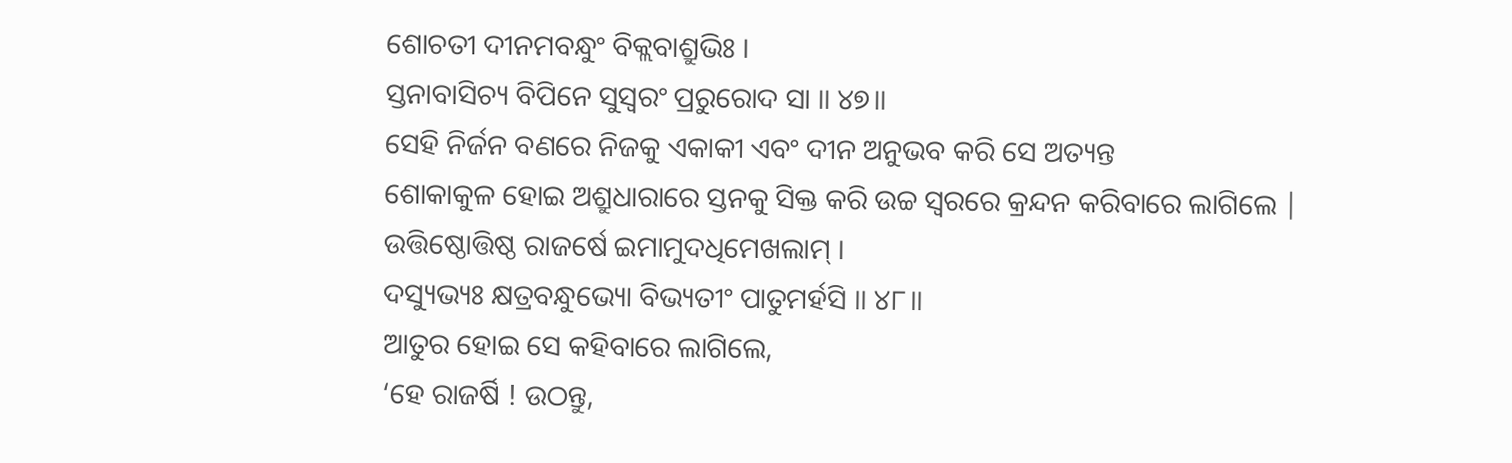ଶୋଚତୀ ଦୀନମବନ୍ଧୁଂ ବିକ୍ଲବାଶ୍ରୁଭିଃ ।
ସ୍ତନାବାସିଚ୍ୟ ବିପିନେ ସୁସ୍ୱରଂ ପ୍ରରୁରୋଦ ସା ॥ ୪୭॥
ସେହି ନିର୍ଜନ ବଣରେ ନିଜକୁ ଏକାକୀ ଏବଂ ଦୀନ ଅନୁଭବ କରି ସେ ଅତ୍ୟନ୍ତ
ଶୋକାକୁଳ ହୋଇ ଅଶ୍ରୁଧାରାରେ ସ୍ତନକୁ ସିକ୍ତ କରି ଉଚ୍ଚ ସ୍ବରରେ କ୍ରନ୍ଦନ କରିବାରେ ଲାଗିଲେ |
ଉତ୍ତିଷ୍ଠୋତ୍ତିଷ୍ଠ ରାଜର୍ଷେ ଇମାମୁଦଧିମେଖଲାମ୍ ।
ଦସ୍ୟୁଭ୍ୟଃ କ୍ଷତ୍ରବନ୍ଧୁଭ୍ୟୋ ବିଭ୍ୟତୀଂ ପାତୁମର୍ହସି ॥ ୪୮॥
ଆତୁର ହୋଇ ସେ କହିବାରେ ଲାଗିଲେ,
‘ହେ ରାଜର୍ଷି ! ଉଠନ୍ତୁ,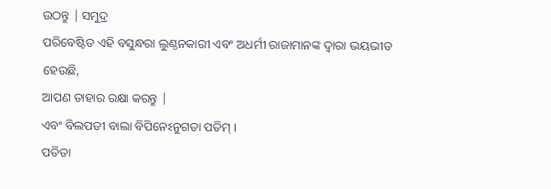ଉଠନ୍ତୁ | ସମୁଦ୍ର
ପରିବେଷ୍ଟିତ ଏହି ବସୁନ୍ଧରା ଲୁଣ୍ଠନକାରୀ ଏବଂ ଅଧର୍ମୀ ରାଜାମାନଙ୍କ ଦ୍ବାରା ଭୟଭୀତ ହେଉଛି,
ଆପଣ ତାହାର ରକ୍ଷା କରନ୍ତୁ |
ଏବଂ ବିଲପତୀ ବାଲା ବିପିନେଽନୁଗତା ପତିମ୍ ।
ପତିତା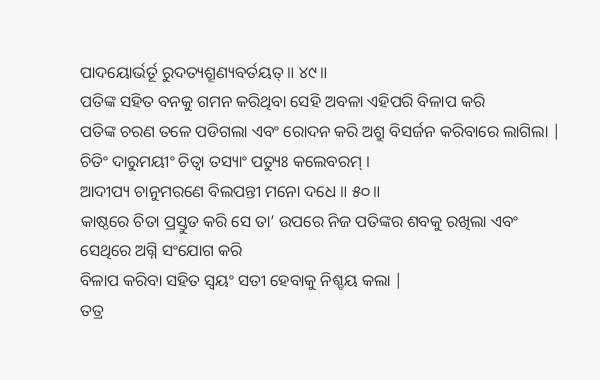ପାଦୟୋର୍ଭର୍ତୂ ରୁଦତ୍ୟଶ୍ରୂଣ୍ୟବର୍ତୟତ୍ ॥ ୪୯॥
ପତିଙ୍କ ସହିତ ବନକୁ ଗମନ କରିଥିବା ସେହି ଅବଳା ଏହିପରି ବିଳାପ କରି
ପତିଙ୍କ ଚରଣ ତଳେ ପଡିଗଲା ଏବଂ ରୋଦନ କରି ଅଶ୍ରୁ ବିସର୍ଜନ କରିବାରେ ଲାଗିଲା |
ଚିତିଂ ଦାରୁମୟୀଂ ଚିତ୍ୱା ତସ୍ୟାଂ ପତ୍ୟୁଃ କଲେବରମ୍ ।
ଆଦୀପ୍ୟ ଚାନୁମରଣେ ବିଲପନ୍ତୀ ମନୋ ଦଧେ ॥ ୫୦॥
କାଷ୍ଠରେ ଚିତା ପ୍ରସ୍ତୁତ କରି ସେ ତା’ ଉପରେ ନିଜ ପତିଙ୍କର ଶବକୁ ରଖିଲା ଏବଂ ସେଥିରେ ଅଗ୍ନି ସଂଯୋଗ କରି
ବିଳାପ କରିବା ସହିତ ସ୍ବୟଂ ସତୀ ହେବାକୁ ନିଶ୍ଚୟ କଲା |
ତତ୍ର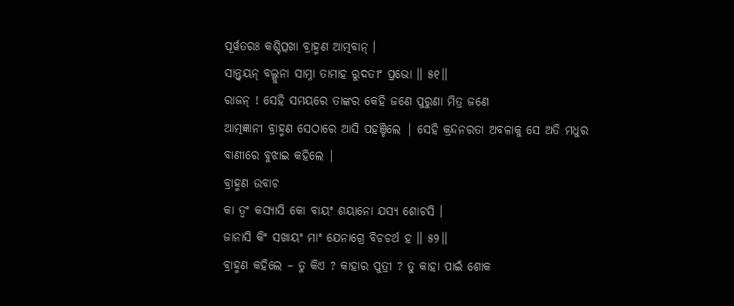ପୂର୍ୱତରଃ କଶ୍ଚିତ୍ସଖା ବ୍ରାହ୍ମଣ ଆତ୍ମବାନ୍ ।
ସାନ୍ତ୍ୱୟନ୍ ବଲ୍ଗୁନା ସାମ୍ନା ତାମାହ ରୁଦତୀଂ ପ୍ରଭୋ ॥ ୫୧॥
ରାଜନ୍ ! ସେହି ସମୟରେ ତାଙ୍କର କେହି ଜଣେ ପୁରୁଣା ମିତ୍ର ଜଣେ
ଆତ୍ମଜ୍ଞାନୀ ବ୍ରାହ୍ମଣ ସେଠାରେ ଆସି ପହଞ୍ଚିଲେ | ସେହି କ୍ରନ୍ଦନରତା ଅବଳାକୁ ସେ ଅତି ମଧୁର
ବାଣୀରେ ବୁଝାଇ କହିଲେ |
ବ୍ରାହ୍ମଣ ଉବାଚ
କା ତ୍ୱଂ କସ୍ୟାସି କୋ ବାୟଂ ଶୟାନୋ ଯସ୍ୟ ଶୋଚସି ।
ଜାନାସି କିଂ ସଖାୟଂ ମାଂ ଯେନାଗ୍ରେ ବିଚଚର୍ଥ ହ ॥ ୫୨॥
ବ୍ରାହ୍ମଣ କହିଲେ – ତୁ କିଏ ? କାହାର ପୁତ୍ରୀ ? ତୁ କାହା ପାଇଁ ଶୋକ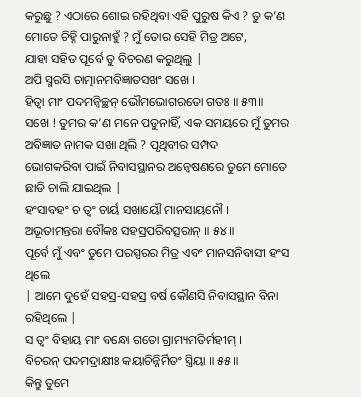କରୁଛୁ ? ଏଠାରେ ଶୋଇ ରହିଥିବା ଏହି ପୁରୁଷ କିଏ ? ତୁ କ’ଣ
ମୋତେ ଚିହ୍ନି ପାରୁନାହୁଁ ? ମୁଁ ତୋର ସେହି ମିତ୍ର ଅଟେ,
ଯାହା ସହିତ ପୂର୍ବେ ତୁ ବିଚରଣ କରୁଥିଲୁ |
ଅପି ସ୍ମରସି ଚାତ୍ମାନମବିଜ୍ଞାତସଖଂ ସଖେ ।
ହିତ୍ୱା ମାଂ ପଦମନ୍ୱିଚ୍ଛନ୍ ଭୌମଭୋଗରତୋ ଗତଃ ॥ ୫୩॥
ସଖେ ! ତୁମର କ’ଣ ମନେ ପଡୁନାହିଁ, ଏକ ସମୟରେ ମୁଁ ତୁମର ଅବିଜ୍ଞାତ ନାମକ ସଖା ଥିଲି ? ପୃଥିବୀର ସମ୍ପଦ
ଭୋଗକରିବା ପାଇଁ ନିବାସସ୍ଥାନର ଅନ୍ବେଷଣରେ ତୁମେ ମୋତେ ଛାଡି ଚାଲି ଯାଇଥିଲ |
ହଂସାବହଂ ଚ ତ୍ୱଂ ଚାର୍ୟ ସଖାୟୌ ମାନସାୟନୌ ।
ଅଭୂତାମନ୍ତରା ବୌକଃ ସହସ୍ରପରିବତ୍ସରାନ୍ ॥ ୫୪॥
ପୂର୍ବେ ମୁଁ ଏବଂ ତୁମେ ପରସ୍ପରର ମିତ୍ର ଏବଂ ମାନସନିବାସୀ ହଂସ ଥିଲେ
| ଆମେ ଦୁହେଁ ସହସ୍ର-ସହସ୍ର ବର୍ଷ କୌଣସି ନିବାସସ୍ଥାନ ବିନା ରହିଥିଲେ |
ସ ତ୍ୱଂ ବିହାୟ ମାଂ ବନ୍ଧୋ ଗତୋ ଗ୍ରାମ୍ୟମତିର୍ମହୀମ୍ ।
ବିଚରନ୍ ପଦମଦ୍ରାକ୍ଷୀଃ କୟାଚିନ୍ନିର୍ମିତଂ ସ୍ତ୍ରିୟା ॥ ୫୫॥
କିନ୍ତୁ ତୁମେ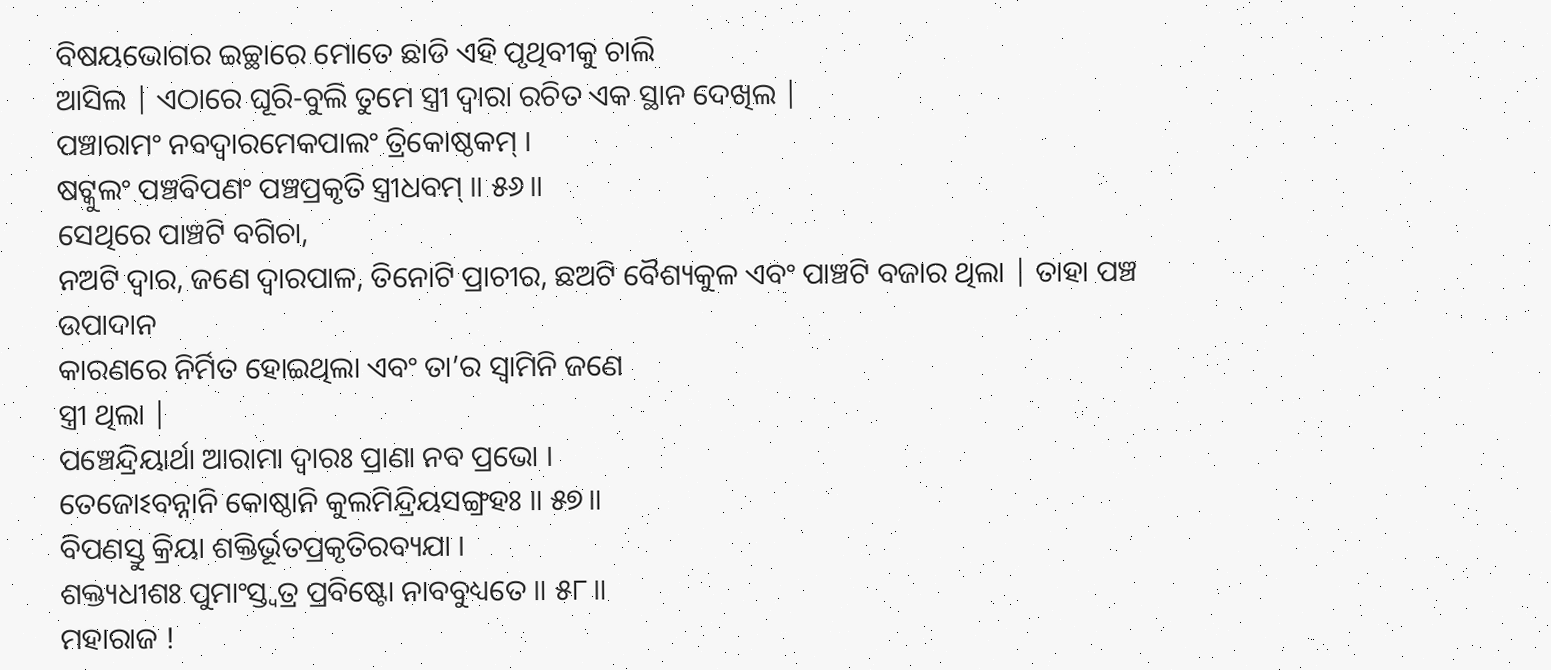ବିଷୟଭୋଗର ଇଚ୍ଛାରେ ମୋତେ ଛାଡି ଏହି ପୃଥିବୀକୁ ଚାଲି
ଆସିଲ | ଏଠାରେ ଘୂରି-ବୁଲି ତୁମେ ସ୍ତ୍ରୀ ଦ୍ବାରା ରଚିତ ଏକ ସ୍ଥାନ ଦେଖିଲ |
ପଞ୍ଚାରାମଂ ନବଦ୍ୱାରମେକପାଲଂ ତ୍ରିକୋଷ୍ଠକମ୍ ।
ଷଟ୍କୁଲଂ ପଞ୍ଚବିପଣଂ ପଞ୍ଚପ୍ରକୃତି ସ୍ତ୍ରୀଧବମ୍ ॥ ୫୬॥
ସେଥିରେ ପାଞ୍ଚଟି ବଗିଚା,
ନଅଟି ଦ୍ବାର, ଜଣେ ଦ୍ବାରପାଳ, ତିନୋଟି ପ୍ରାଚୀର, ଛଅଟି ବୈଶ୍ୟକୁଳ ଏବଂ ପାଞ୍ଚଟି ବଜାର ଥିଲା | ତାହା ପଞ୍ଚ ଉପାଦାନ
କାରଣରେ ନିର୍ମିତ ହୋଇଥିଲା ଏବଂ ତା’ର ସ୍ବାମିନି ଜଣେ
ସ୍ତ୍ରୀ ଥିଲା |
ପଞ୍ଚେନ୍ଦ୍ରିୟାର୍ଥା ଆରାମା ଦ୍ୱାରଃ ପ୍ରାଣା ନବ ପ୍ରଭୋ ।
ତେଜୋଽବନ୍ନାନି କୋଷ୍ଠାନି କୁଲମିନ୍ଦ୍ରିୟସଙ୍ଗ୍ରହଃ ॥ ୫୭॥
ବିପଣସ୍ତୁ କ୍ରିୟା ଶକ୍ତିର୍ଭୂତପ୍ରକୃତିରବ୍ୟଯା ।
ଶକ୍ତ୍ୟଧୀଶଃ ପୁମାଂସ୍ତ୍ୱତ୍ର ପ୍ରବିଷ୍ଟୋ ନାବବୁଧ୍ୟତେ ॥ ୫୮॥
ମହାରାଜ !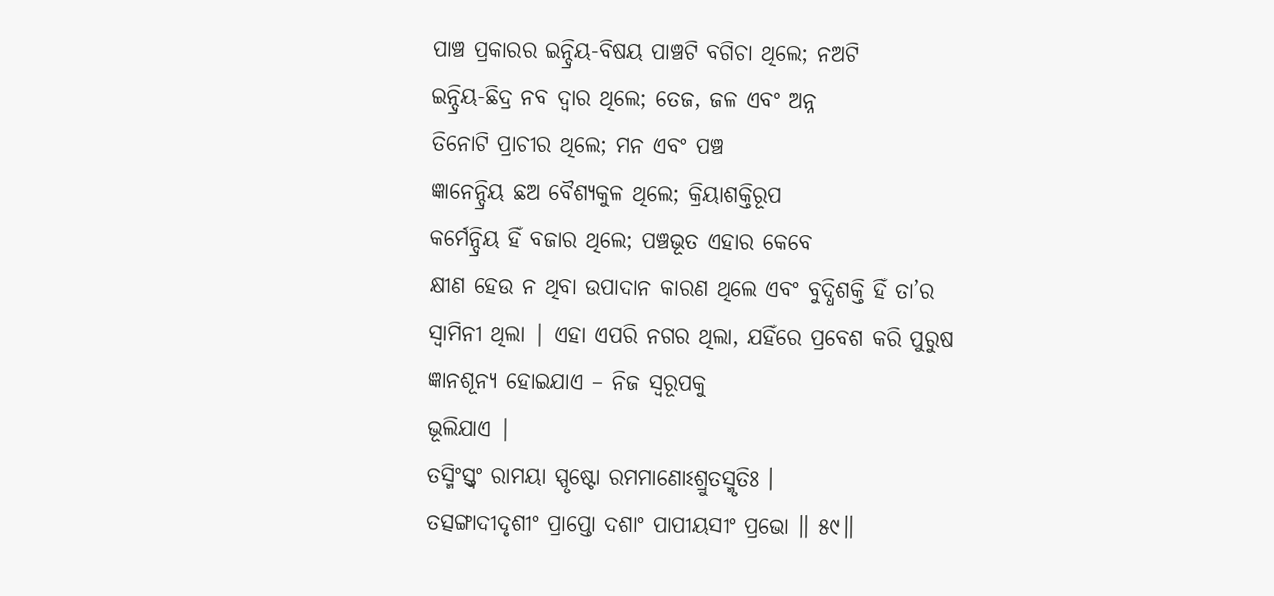ପାଞ୍ଚ ପ୍ରକାରର ଇନ୍ଦ୍ରିୟ-ବିଷୟ ପାଞ୍ଚଟି ବଗିଚା ଥିଲେ; ନଅଟି
ଇନ୍ଦ୍ରିୟ-ଛିଦ୍ର ନବ ଦ୍ବାର ଥିଲେ; ତେଜ, ଜଳ ଏବଂ ଅନ୍ନ
ତିନୋଟି ପ୍ରାଚୀର ଥିଲେ; ମନ ଏବଂ ପଞ୍ଚ
ଜ୍ଞାନେନ୍ଦ୍ରିୟ ଛଅ ବୈଶ୍ୟକୁଳ ଥିଲେ; କ୍ରିୟାଶକ୍ତିରୂପ
କର୍ମେନ୍ଦ୍ରିୟ ହିଁ ବଜାର ଥିଲେ; ପଞ୍ଚଭୂତ ଏହାର କେବେ
କ୍ଷୀଣ ହେଉ ନ ଥିବା ଉପାଦାନ କାରଣ ଥିଲେ ଏବଂ ବୁଦ୍ଧିଶକ୍ତି ହିଁ ତା’ର ସ୍ବାମିନୀ ଥିଲା | ଏହା ଏପରି ନଗର ଥିଲା, ଯହିଁରେ ପ୍ରବେଶ କରି ପୁରୁଷ ଜ୍ଞାନଶୂନ୍ୟ ହୋଇଯାଏ – ନିଜ ସ୍ଵରୂପକୁ
ଭୂଲିଯାଏ |
ତସ୍ମିଂସ୍ତ୍ୱଂ ରାମୟା ସ୍ପୃଷ୍ଟୋ ରମମାଣୋଽଶ୍ରୁତସ୍ମୃତିଃ ।
ତତ୍ସଙ୍ଗାଦୀଦୃଶୀଂ ପ୍ରାପ୍ତୋ ଦଶାଂ ପାପୀୟସୀଂ ପ୍ରଭୋ ॥ ୫୯॥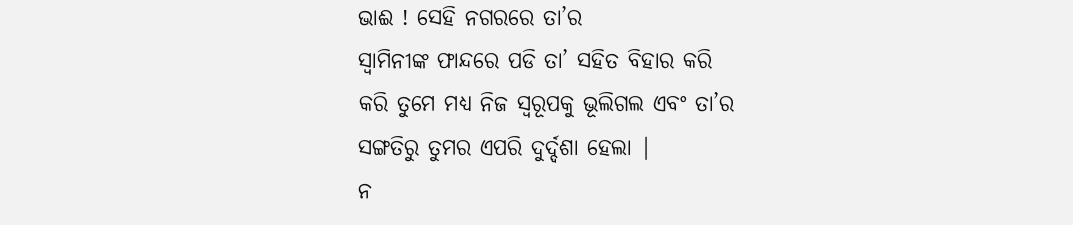ଭାଈ ! ସେହି ନଗରରେ ତା’ର
ସ୍ବାମିନୀଙ୍କ ଫାନ୍ଦରେ ପଡି ତା’ ସହିତ ବିହାର କରି
କରି ତୁମେ ମଧ୍ୟ ନିଜ ସ୍ଵରୂପକୁ ଭୂଲିଗଲ ଏବଂ ତା’ର
ସଙ୍ଗତିରୁ ତୁମର ଏପରି ଦୁର୍ଦ୍ଦଶା ହେଲା |
ନ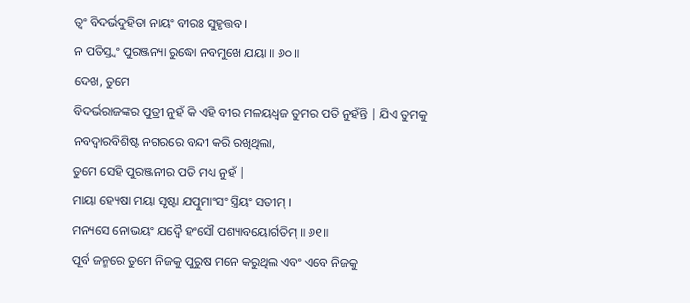ତ୍ୱଂ ବିଦର୍ଭଦୁହିତା ନାୟଂ ବୀରଃ ସୁହୃତ୍ତବ ।
ନ ପତିସ୍ତ୍ୱଂ ପୁରଞ୍ଜନ୍ୟା ରୁଦ୍ଧୋ ନବମୁଖେ ଯୟା ॥ ୬୦॥
ଦେଖ, ତୁମେ
ବିଦର୍ଭରାଜଙ୍କର ପୁତ୍ରୀ ନୁହଁ କି ଏହି ବୀର ମଳୟଧ୍ବଜ ତୁମର ପତି ନୁହଁନ୍ତି | ଯିଏ ତୁମକୁ
ନବଦ୍ବାରବିଶିଷ୍ଟ ନଗରରେ ବନ୍ଦୀ କରି ରଖିଥିଲା,
ତୁମେ ସେହି ପୁରଞ୍ଜନୀର ପତି ମଧ୍ୟ ନୁହଁ |
ମାୟା ହ୍ୟେଷା ମୟା ସୃଷ୍ଟା ଯତ୍ପୁମାଂସଂ ସ୍ତ୍ରିୟଂ ସତୀମ୍ ।
ମନ୍ୟସେ ନୋଭୟଂ ଯଦ୍ୱୈ ହଂସୌ ପଶ୍ୟାବୟୋର୍ଗତିମ୍ ॥ ୬୧॥
ପୂର୍ବ ଜନ୍ମରେ ତୁମେ ନିଜକୁ ପୁରୁଷ ମନେ କରୁଥିଲ ଏବଂ ଏବେ ନିଜକୁ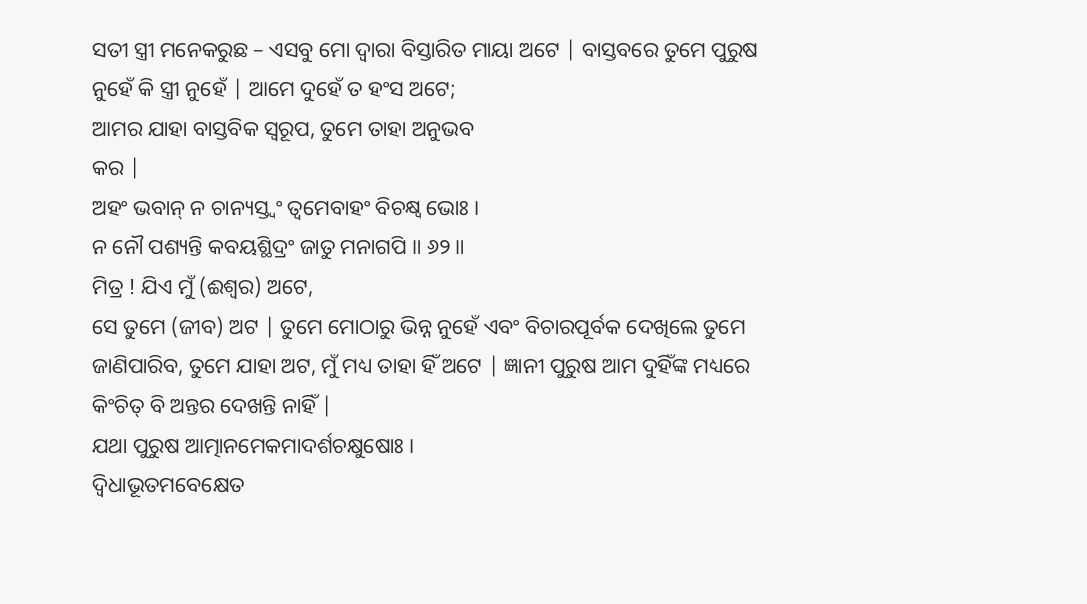ସତୀ ସ୍ତ୍ରୀ ମନେକରୁଛ – ଏସବୁ ମୋ ଦ୍ବାରା ବିସ୍ତାରିତ ମାୟା ଅଟେ | ବାସ୍ତବରେ ତୁମେ ପୁରୁଷ
ନୁହେଁ କି ସ୍ତ୍ରୀ ନୁହେଁ | ଆମେ ଦୁହେଁ ତ ହଂସ ଅଟେ;
ଆମର ଯାହା ବାସ୍ତବିକ ସ୍ବରୂପ, ତୁମେ ତାହା ଅନୁଭବ
କର |
ଅହଂ ଭବାନ୍ ନ ଚାନ୍ୟସ୍ତ୍ୱଂ ତ୍ୱମେବାହଂ ବିଚକ୍ଷ୍ୱ ଭୋଃ ।
ନ ନୌ ପଶ୍ୟନ୍ତି କବୟଶ୍ଛିଦ୍ରଂ ଜାତୁ ମନାଗପି ॥ ୬୨॥
ମିତ୍ର ! ଯିଏ ମୁଁ (ଈଶ୍ବର) ଅଟେ,
ସେ ତୁମେ (ଜୀବ) ଅଟ | ତୁମେ ମୋଠାରୁ ଭିନ୍ନ ନୁହେଁ ଏବଂ ବିଚାରପୂର୍ବକ ଦେଖିଲେ ତୁମେ
ଜାଣିପାରିବ, ତୁମେ ଯାହା ଅଟ, ମୁଁ ମଧ୍ୟ ତାହା ହିଁ ଅଟେ | ଜ୍ଞାନୀ ପୁରୁଷ ଆମ ଦୁହିଁଙ୍କ ମଧ୍ୟରେ
କିଂଚିତ୍ ବି ଅନ୍ତର ଦେଖନ୍ତି ନାହିଁ |
ଯଥା ପୁରୁଷ ଆତ୍ମାନମେକମାଦର୍ଶଚକ୍ଷୁଷୋଃ ।
ଦ୍ୱିଧାଭୂତମବେକ୍ଷେତ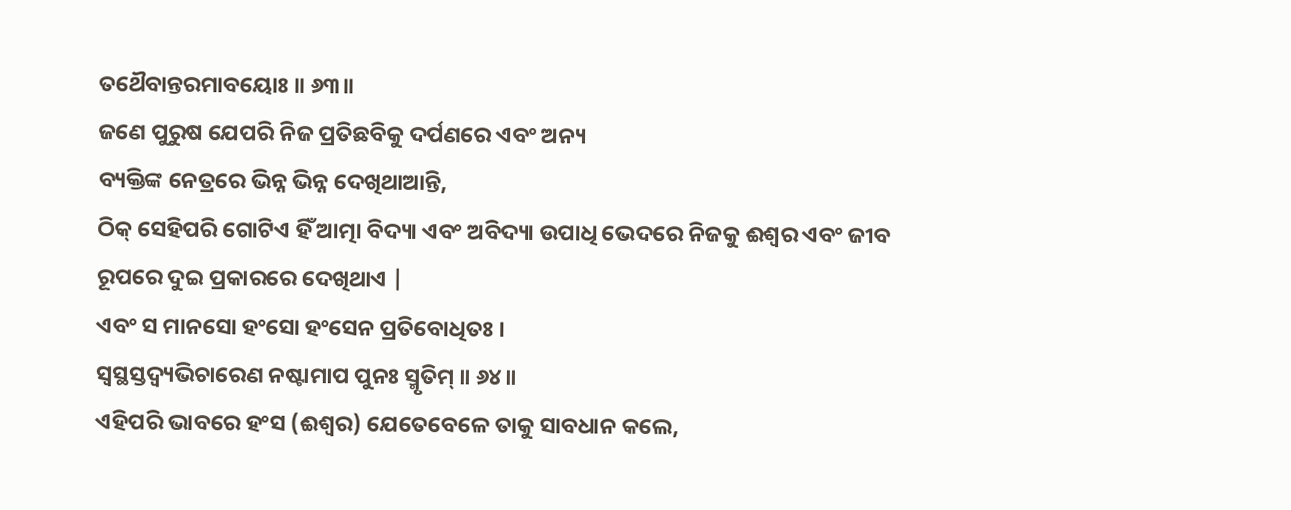ତଥୈବାନ୍ତରମାବୟୋଃ ॥ ୬୩॥
ଜଣେ ପୁରୁଷ ଯେପରି ନିଜ ପ୍ରତିଛବିକୁ ଦର୍ପଣରେ ଏବଂ ଅନ୍ୟ
ବ୍ୟକ୍ତିଙ୍କ ନେତ୍ରରେ ଭିନ୍ନ ଭିନ୍ନ ଦେଖିଥାଆନ୍ତି,
ଠିକ୍ ସେହିପରି ଗୋଟିଏ ହିଁ ଆତ୍ମା ବିଦ୍ୟା ଏବଂ ଅବିଦ୍ୟା ଉପାଧି ଭେଦରେ ନିଜକୁ ଈଶ୍ବର ଏବଂ ଜୀବ
ରୂପରେ ଦୁଇ ପ୍ରକାରରେ ଦେଖିଥାଏ |
ଏବଂ ସ ମାନସୋ ହଂସୋ ହଂସେନ ପ୍ରତିବୋଧିତଃ ।
ସ୍ୱସ୍ଥସ୍ତଦ୍ୱ୍ୟଭିଚାରେଣ ନଷ୍ଟାମାପ ପୁନଃ ସ୍ମୃତିମ୍ ॥ ୬୪॥
ଏହିପରି ଭାବରେ ହଂସ (ଈଶ୍ବର) ଯେତେବେଳେ ତାକୁ ସାବଧାନ କଲେ,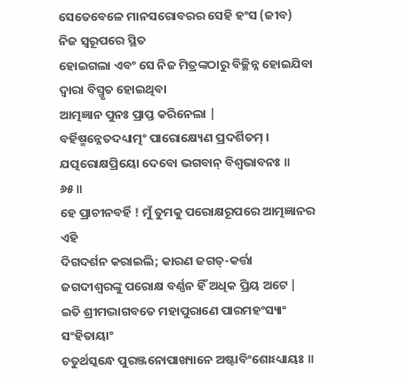ସେତେବେଳେ ମାନସରୋବରର ସେହି ହଂସ (ଜୀବ) ନିଜ ସ୍ବରୂପରେ ସ୍ଥିତ
ହୋଇଗଲା ଏବଂ ସେ ନିଜ ମିତ୍ରଙ୍କଠାରୁ ବିଚ୍ଛିନ୍ନ ହୋଇଯିବା ଦ୍ବାରା ବିସ୍ମୃତ ହୋଇଥିବା
ଆତ୍ମଜ୍ଞାନ ପୁନଃ ପ୍ରାପ୍ତ କରିନେଲା |
ବର୍ହିଷ୍ମନ୍ନେତଦଧ୍ୟାତ୍ମଂ ପାରୋକ୍ଷ୍ୟେଣ ପ୍ରଦର୍ଶିତମ୍ ।
ଯତ୍ପରୋକ୍ଷପ୍ରିୟୋ ଦେବୋ ଭଗବାନ୍ ବିଶ୍ୱଭାବନଃ ॥ ୬୫॥
ହେ ପ୍ରାଚୀନବର୍ହି ! ମୁଁ ତୁମକୁ ପରୋକ୍ଷରୂପରେ ଆତ୍ମଜ୍ଞାନର ଏହି
ଦିଗଦର୍ଶନ କରାଇଲି; କାରଣ ଜଗତ୍-କର୍ତ୍ତା
ଜଗଦୀଶ୍ବରଙ୍କୁ ପରୋକ୍ଷ ବର୍ଣ୍ଣନ ହିଁ ଅଧିକ ପ୍ରିୟ ଅଟେ |
ଇତି ଶ୍ରୀମଦ୍ଭାଗବତେ ମହାପୁରାଣେ ପାରମହଂସ୍ୟାଂ ସଂହିତାୟାଂ
ଚତୁର୍ଥସ୍କନ୍ଧେ ପୁରଞ୍ଜନୋପାଖ୍ୟାନେ ଅଷ୍ଟାବିଂଶୋଽଧ୍ୟାୟଃ ॥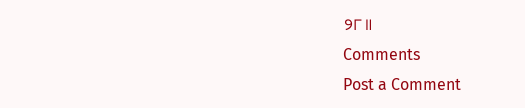୨୮॥
Comments
Post a Comment